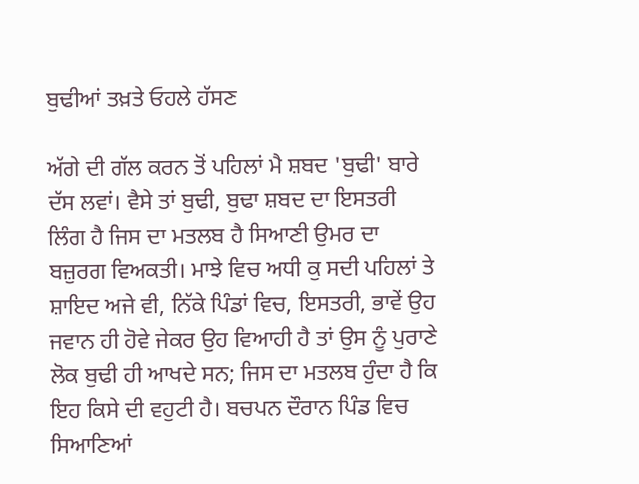ਬੁਢੀਆਂ ਤਖ਼ਤੇ ਓਹਲੇ ਹੱਸਣ

ਅੱਗੇ ਦੀ ਗੱਲ ਕਰਨ ਤੋਂ ਪਹਿਲਾਂ ਮੈ ਸ਼ਬਦ 'ਬੁਢੀ' ਬਾਰੇ ਦੱਸ ਲਵਾਂ। ਵੈਸੇ ਤਾਂ ਬੁਢੀ, ਬੁਢਾ ਸ਼ਬਦ ਦਾ ਇਸਤਰੀ ਲਿੰਗ ਹੈ ਜਿਸ ਦਾ ਮਤਲਬ ਹੈ ਸਿਆਣੀ ਉਮਰ ਦਾ ਬਜ਼ੁਰਗ ਵਿਅਕਤੀ। ਮਾਝੇ ਵਿਚ ਅਧੀ ਕੁ ਸਦੀ ਪਹਿਲਾਂ ਤੇ ਸ਼ਾਇਦ ਅਜੇ ਵੀ, ਨਿੱਕੇ ਪਿੰਡਾਂ ਵਿਚ, ਇਸਤਰੀ, ਭਾਵੇਂ ਉਹ ਜਵਾਨ ਹੀ ਹੋਵੇ ਜੇਕਰ ਉਹ ਵਿਆਹੀ ਹੈ ਤਾਂ ਉਸ ਨੂੰ ਪੁਰਾਣੇ ਲੋਕ ਬੁਢੀ ਹੀ ਆਖਦੇ ਸਨ; ਜਿਸ ਦਾ ਮਤਲਬ ਹੁੰਦਾ ਹੈ ਕਿ ਇਹ ਕਿਸੇ ਦੀ ਵਹੁਟੀ ਹੈ। ਬਚਪਨ ਦੌਰਾਨ ਪਿੰਡ ਵਿਚ ਸਿਆਣਿਆਂ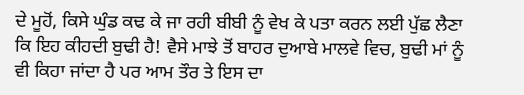ਦੇ ਮੂਹੋਂ, ਕਿਸੇ ਘੁੰਡ ਕਢ ਕੇ ਜਾ ਰਹੀ ਬੀਬੀ ਨੂੰ ਵੇਖ ਕੇ ਪਤਾ ਕਰਨ ਲਈ ਪੁੱਛ ਲੈਣਾ ਕਿ ਇਹ ਕੀਹਦੀ ਬੁਢੀ ਹੈ! ਵੈਸੇ ਮਾਝੇ ਤੋਂ ਬਾਹਰ ਦੁਆਬੇ ਮਾਲਵੇ ਵਿਚ, ਬੁਢੀ ਮਾਂ ਨੂੰ ਵੀ ਕਿਹਾ ਜਾਂਦਾ ਹੈ ਪਰ ਆਮ ਤੌਰ ਤੇ ਇਸ ਦਾ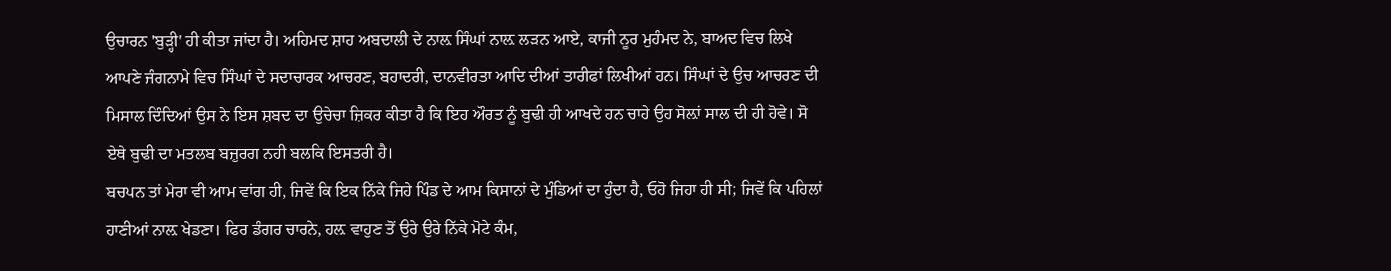ਉਚਾਰਨ 'ਬੁੜ੍ਹੀ' ਹੀ ਕੀਤਾ ਜਾਂਦਾ ਹੈ। ਅਹਿਮਦ ਸ਼ਾਹ ਅਬਦਾਲੀ ਦੇ ਨਾਲ਼ ਸਿੰਘਾਂ ਨਾਲ਼ ਲੜਨ ਆਏ, ਕਾਜੀ ਨੂਰ ਮੁਹੰਮਦ ਨੇ, ਬਾਅਦ ਵਿਚ ਲਿਖੇ ਆਪਣੇ ਜੰਗਨਾਮੇ ਵਿਚ ਸਿੰਘਾਂ ਦੇ ਸਦਾਚਾਰਕ ਆਚਰਣ, ਬਹਾਦਰੀ, ਦਾਨਵੀਰਤਾ ਆਦਿ ਦੀਆਂ ਤਾਰੀਫਾਂ ਲਿਖੀਆਂ ਹਨ। ਸਿੰਘਾਂ ਦੇ ਉਚ ਆਚਰਣ ਦੀ ਮਿਸਾਲ ਦਿੰਦਿਆਂ ਉਸ ਨੇ ਇਸ ਸ਼ਬਦ ਦਾ ਉਚੇਚਾ ਜ਼ਿਕਰ ਕੀਤਾ ਹੈ ਕਿ ਇਹ ਔਰਤ ਨੂੰ ਬੁਢੀ ਹੀ ਆਖਦੇ ਹਨ ਚਾਹੇ ਉਹ ਸੋਲ਼ਾਂ ਸਾਲ ਦੀ ਹੀ ਹੋਵੇ। ਸੋ ਏਥੇ ਬੁਢੀ ਦਾ ਮਤਲਬ ਬਜ਼ੁਰਗ ਨਹੀ ਬਲਕਿ ਇਸਤਰੀ ਹੈ।
ਬਚਪਨ ਤਾਂ ਮੇਰਾ ਵੀ ਆਮ ਵਾਂਗ ਹੀ, ਜਿਵੇਂ ਕਿ ਇਕ ਨਿੱਕੇ ਜਿਹੇ ਪਿੰਡ ਦੇ ਆਮ ਕਿਸਾਨਾਂ ਦੇ ਮੁੰਡਿਆਂ ਦਾ ਹੁੰਦਾ ਹੈ, ਓਹੋ ਜਿਹਾ ਹੀ ਸੀ; ਜਿਵੇਂ ਕਿ ਪਹਿਲਾਂ ਹਾਣੀਆਂ ਨਾਲ਼ ਖੇਡਣਾ। ਫਿਰ ਡੰਗਰ ਚਾਰਨੇ, ਹਲ਼ ਵਾਹੁਣ ਤੋਂ ਉਰੇ ਉਰੇ ਨਿੱਕੇ ਮੋਟੇ ਕੰਮ,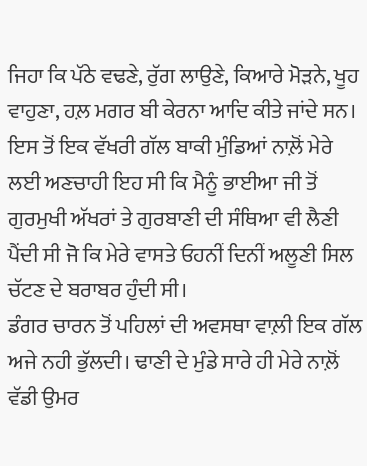ਜਿਹਾ ਕਿ ਪੱਠੇ ਵਢਣੇ, ਰੁੱਗ ਲਾਉਣੇ, ਕਿਆਰੇ ਮੋੜਨੇ, ਖੂਹ ਵਾਹੁਣਾ, ਹਲ਼ ਮਗਰ ਬੀ ਕੇਰਨਾ ਆਦਿ ਕੀਤੇ ਜਾਂਦੇ ਸਨ। ਇਸ ਤੋਂ ਇਕ ਵੱਖਰੀ ਗੱਲ ਬਾਕੀ ਮੁੰਡਿਆਂ ਨਾਲ਼ੋਂ ਮੇਰੇ ਲਈ ਅਣਚਾਹੀ ਇਹ ਸੀ ਕਿ ਮੈਨੂੰ ਭਾਈਆ ਜੀ ਤੋਂ ਗੁਰਮੁਖੀ ਅੱਖਰਾਂ ਤੇ ਗੁਰਬਾਣੀ ਦੀ ਸੰਥਿਆ ਵੀ ਲੈਣੀ ਪੈਂਦੀ ਸੀ ਜੋ ਕਿ ਮੇਰੇ ਵਾਸਤੇ ਓਹਨੀਂ ਦਿਨੀਂ ਅਲੂਣੀ ਸਿਲ ਚੱਟਣ ਦੇ ਬਰਾਬਰ ਹੁੰਦੀ ਸੀ।
ਡੰਗਰ ਚਾਰਨ ਤੋਂ ਪਹਿਲਾਂ ਦੀ ਅਵਸਥਾ ਵਾਲ਼ੀ ਇਕ ਗੱਲ ਅਜੇ ਨਹੀ ਭੁੱਲਦੀ। ਢਾਣੀ ਦੇ ਮੁੰਡੇ ਸਾਰੇ ਹੀ ਮੇਰੇ ਨਾਲ਼ੋਂ ਵੱਡੀ ਉਮਰ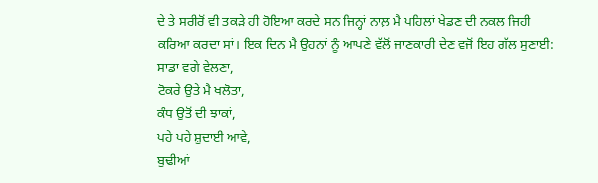ਦੇ ਤੇ ਸਰੀਰੋਂ ਵੀ ਤਕੜੇ ਹੀ ਹੋਇਆ ਕਰਦੇ ਸਨ ਜਿਨ੍ਹਾਂ ਨਾਲ਼ ਮੈ ਪਹਿਲਾਂ ਖੇਡਣ ਦੀ ਨਕਲ ਜਿਹੀ ਕਰਿਆ ਕਰਦਾ ਸਾਂ। ਇਕ ਦਿਨ ਮੈ ਉਹਨਾਂ ਨੂੰ ਆਪਣੇ ਵੱਲੋਂ ਜਾਣਕਾਰੀ ਦੇਣ ਵਜੋਂ ਇਹ ਗੱਲ ਸੁਣਾਈ:
ਸਾਡਾ ਵਗੇ ਵੇਲਣਾ,
ਟੋਕਰੇ ਉਤੇ ਮੈ ਖਲੋਤਾ,
ਕੰਧ ਉਤੋਂ ਦੀ ਝਾਕਾਂ,
ਪਹੇ ਪਹੇ ਸ਼ੁਦਾਈ ਆਵੇ,
ਬੁਢੀਆਂ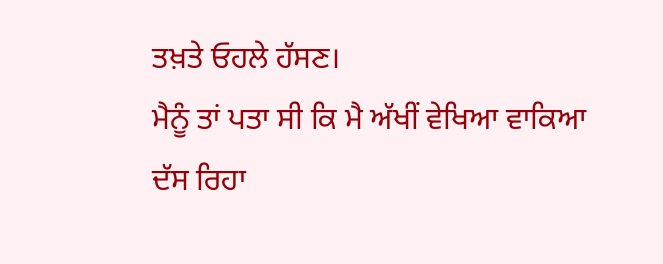ਤਖ਼ਤੇ ਓਹਲੇ ਹੱਸਣ।
ਮੈਨੂੰ ਤਾਂ ਪਤਾ ਸੀ ਕਿ ਮੈ ਅੱਖੀਂ ਵੇਖਿਆ ਵਾਕਿਆ ਦੱਸ ਰਿਹਾ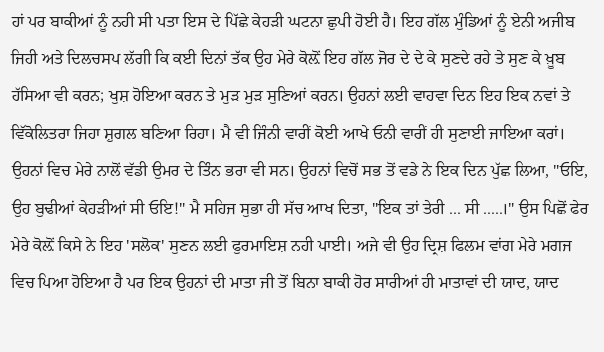ਹਾਂ ਪਰ ਬਾਕੀਆਂ ਨੂੰ ਨਹੀ ਸੀ ਪਤਾ ਇਸ ਦੇ ਪਿੱਛੇ ਕੇਹੜੀ ਘਟਨਾ ਛੁਪੀ ਹੋਈ ਹੈ। ਇਹ ਗੱਲ ਮੁੰਡਿਆਂ ਨੂੰ ਏਨੀ ਅਜੀਬ ਜਿਹੀ ਅਤੇ ਦਿਲਚਸਪ ਲੱਗੀ ਕਿ ਕਈ ਦਿਨਾਂ ਤੱਕ ਉਹ ਮੇਰੇ ਕੋਲ਼ੋਂ ਇਹ ਗੱਲ ਜੋਰ ਦੇ ਦੇ ਕੇ ਸੁਣਦੇ ਰਹੇ ਤੇ ਸੁਣ ਕੇ ਖ਼ੂਬ ਹੱਸਿਆ ਵੀ ਕਰਨ; ਖੁਸ਼ ਹੋਇਆ ਕਰਨ ਤੇ ਮੁੜ ਮੁੜ ਸੁਣਿਆਂ ਕਰਨ। ਉਹਨਾਂ ਲਈ ਵਾਹਵਾ ਦਿਨ ਇਹ ਇਕ ਨਵਾਂ ਤੇ ਵਿੱਕੋਲਿਤਰਾ ਜਿਹਾ ਸ਼ੁਗਲ ਬਣਿਆ ਰਿਹਾ। ਮੈ ਵੀ ਜਿੰਨੀ ਵਾਰੀਂ ਕੋਈ ਆਖੇ ਓਨੀ ਵਾਰੀਂ ਹੀ ਸੁਣਾਈ ਜਾਇਆ ਕਰਾਂ। ਉਹਨਾਂ ਵਿਚ ਮੇਰੇ ਨਾਲੋਂ ਵੱਡੀ ਉਮਰ ਦੇ ਤਿੰਨ ਭਰਾ ਵੀ ਸਨ। ਉਹਨਾਂ ਵਿਚੋਂ ਸਭ ਤੋਂ ਵਡੇ ਨੇ ਇਕ ਦਿਨ ਪੁੱਛ ਲਿਆ, "ਓਇ, ਉਹ ਬੁਢੀਆਂ ਕੇਹੜੀਆਂ ਸੀ ਓਇ!" ਮੈ ਸਹਿਜ ਸੁਭਾ ਹੀ ਸੱਚ ਆਖ ਦਿਤਾ, "ਇਕ ਤਾਂ ਤੇਰੀ ... ਸੀ .....।" ਉਸ ਪਿਛੋਂ ਫੇਰ ਮੇਰੇ ਕੋਲ਼ੋਂ ਕਿਸੇ ਨੇ ਇਹ 'ਸਲੋਕ' ਸੁਣਨ ਲਈ ਫੁਰਮਾਇਸ਼ ਨਹੀ ਪਾਈ। ਅਜੇ ਵੀ ਉਹ ਦ੍ਰਿਸ਼ ਫਿਲਮ ਵਾਂਗ ਮੇਰੇ ਮਗਜ ਵਿਚ ਪਿਆ ਹੋਇਆ ਹੈ ਪਰ ਇਕ ਉਹਨਾਂ ਦੀ ਮਾਤਾ ਜੀ ਤੋਂ ਬਿਨਾ ਬਾਕੀ ਹੋਰ ਸਾਰੀਆਂ ਹੀ ਮਾਤਾਵਾਂ ਦੀ ਯਾਦ, ਯਾਦ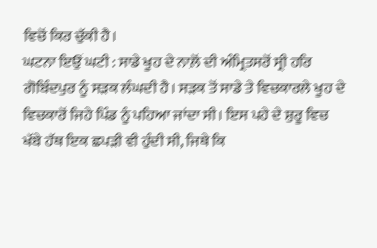ਵਿਚੋਂ ਕਿਰ ਚੁੱਕੀ ਹੈ।
ਘਟਨਾ ਇਉਂ ਘਟੀ : ਸਾਡੇ ਖੂਹ ਦੇ ਨਾਲ਼ੋਂ ਦੀ ਅੰਮ੍ਰਿਤਸਰੋਂ ਸ੍ਰੀ ਹਰਿ ਗੋਬਿੰਦਪੁਰ ਨੂੰ ਸੜਕ ਲੰਘਦੀ ਹੈ। ਸੜਕ ਤੋਂ ਸਾਡੇ ਤੇ ਵਿਚਕਾਰਲੇ ਖੂਹ ਦੇ ਵਿਚਕਾਰੋਂ ਜਿਹੇ ਪਿੰਡ ਨੂੰ ਪਹਿਆ ਜਾਂਦਾ ਸੀ। ਇਸ ਪਹੇ ਦੇ ਸ਼ੁਰੂ ਵਿਚ ਖੱਬੇ ਹੱਥ ਇਕ ਛਪੜੀ ਵੀ ਹੁੰਦੀ ਸੀ, ਜਿਥੇ ਕਿ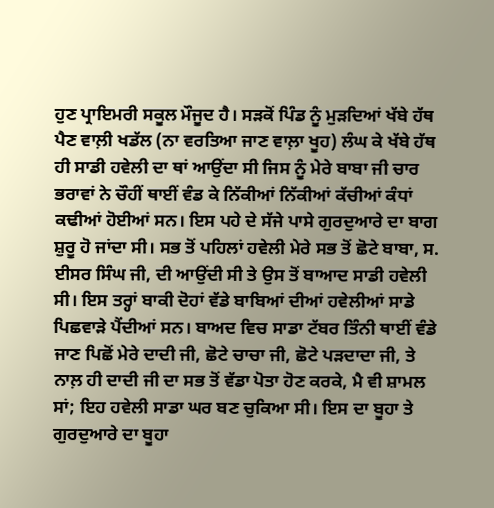ਹੁਣ ਪ੍ਰਾਇਮਰੀ ਸਕੂਲ ਮੌਜੂਦ ਹੈ। ਸੜਕੋਂ ਪਿੰਡ ਨੂੰ ਮੁੜਦਿਆਂ ਖੱਬੇ ਹੱਥ ਪੈਣ ਵਾਲ਼ੀ ਖਡੱਲ (ਨਾ ਵਰਤਿਆ ਜਾਣ ਵਾਲ਼ਾ ਖੂਹ) ਲੰਘ ਕੇ ਖੱਬੇ ਹੱਥ ਹੀ ਸਾਡੀ ਹਵੇਲੀ ਦਾ ਥਾਂ ਆਉਂਦਾ ਸੀ ਜਿਸ ਨੂੰ ਮੇਰੇ ਬਾਬਾ ਜੀ ਚਾਰ ਭਰਾਵਾਂ ਨੇ ਚੌਹੀਂ ਥਾਈਂ ਵੰਡ ਕੇ ਨਿੱਕੀਆਂ ਨਿੱਕੀਆਂ ਕੱਚੀਆਂ ਕੰਧਾਂ ਕਢੀਆਂ ਹੋਈਆਂ ਸਨ। ਇਸ ਪਹੇ ਦੇ ਸੱਜੇ ਪਾਸੇ ਗੁਰਦੁਆਰੇ ਦਾ ਬਾਗ ਸ਼ੁਰੂ ਹੋ ਜਾਂਦਾ ਸੀ। ਸਭ ਤੋਂ ਪਹਿਲਾਂ ਹਵੇਲੀ ਮੇਰੇ ਸਭ ਤੋਂ ਛੋਟੇ ਬਾਬਾ, ਸ. ਈਸਰ ਸਿੰਘ ਜੀ, ਦੀ ਆਉਂਦੀ ਸੀ ਤੇ ਉਸ ਤੋਂ ਬਾਆਦ ਸਾਡੀ ਹਵੇਲੀ ਸੀ। ਇਸ ਤਰ੍ਹਾਂ ਬਾਕੀ ਦੋਹਾਂ ਵੱਡੇ ਬਾਬਿਆਂ ਦੀਆਂ ਹਵੇਲੀਆਂ ਸਾਡੇ ਪਿਛਵਾੜੇ ਪੈਂਦੀਆਂ ਸਨ। ਬਾਅਦ ਵਿਚ ਸਾਡਾ ਟੱਬਰ ਤਿੰਨੀ ਥਾਈਂ ਵੰਡੇ ਜਾਣ ਪਿਛੋਂ ਮੇਰੇ ਦਾਦੀ ਜੀ, ਛੋਟੇ ਚਾਚਾ ਜੀ, ਛੋਟੇ ਪੜਦਾਦਾ ਜੀ, ਤੇ ਨਾਲ਼ ਹੀ ਦਾਦੀ ਜੀ ਦਾ ਸਭ ਤੋਂ ਵੱਡਾ ਪੋਤਾ ਹੋਣ ਕਰਕੇ, ਮੈ ਵੀ ਸ਼ਾਮਲ ਸਾਂ; ਇਹ ਹਵੇਲੀ ਸਾਡਾ ਘਰ ਬਣ ਚੁਕਿਆ ਸੀ। ਇਸ ਦਾ ਬੂਹਾ ਤੇ ਗੁਰਦੁਆਰੇ ਦਾ ਬੂਹਾ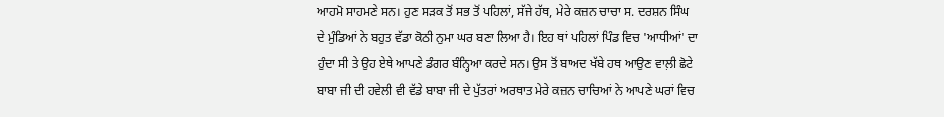ਆਹਮੋ ਸਾਹਮਣੇ ਸਨ। ਹੁਣ ਸੜਕ ਤੋਂ ਸਭ ਤੋਂ ਪਹਿਲਾਂ, ਸੱਜੇ ਹੱਥ, ਮੇਰੇ ਕਜ਼ਨ ਚਾਚਾ ਸ. ਦਰਸ਼ਨ ਸਿੰਘ ਦੇ ਮੁੰਡਿਆਂ ਨੇ ਬਹੁਤ ਵੱਡਾ ਕੋਠੀ ਨੁਮਾ ਘਰ ਬਣਾ ਲਿਆ ਹੈ। ਇਹ ਥਾਂ ਪਹਿਲਾਂ ਪਿੰਡ ਵਿਚ 'ਆਧੀਆਂ' ਦਾ ਹੁੰਦਾ ਸੀ ਤੇ ਉਹ ਏਥੇ ਆਪਣੇ ਡੰਗਰ ਬੰਨ੍ਹਿਆ ਕਰਦੇ ਸਨ। ਉਸ ਤੋਂ ਬਾਅਦ ਖੱਬੇ ਹਥ ਆਉਣ ਵਾਲ਼ੀ ਛੋਟੇ ਬਾਬਾ ਜੀ ਦੀ ਹਵੇਲੀ ਵੀ ਵੱਡੇ ਬਾਬਾ ਜੀ ਦੇ ਪੁੱਤਰਾਂ ਅਰਥਾਤ ਮੇਰੇ ਕਜ਼ਨ ਚਾਚਿਆਂ ਨੇ ਆਪਣੇ ਘਰਾਂ ਵਿਚ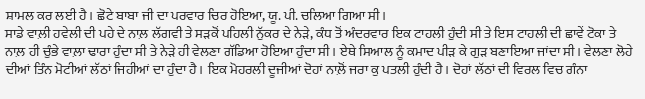ਸ਼ਾਮਲ ਕਰ ਲਈ ਹੈ। ਛੋਟੇ ਬਾਬਾ ਜੀ ਦਾ ਪਰਵਾਰ ਚਿਰ ਹੋਇਆ, ਯੂ. ਪੀ. ਚਲਿਆ ਗਿਆ ਸੀ।
ਸਾਡੇ ਵਾਲ਼ੀ ਹਵੇਲੀ ਦੀ ਪਹੇ ਦੇ ਨਾਲ਼ ਲੱਗਵੀ ਤੇ ਸੜਕੋਂ ਪਹਿਲੀ ਨੁੱਕਰ ਦੇ ਨੇੜੇ, ਕੰਧ ਤੋਂ ਅੰਦਰਵਾਰ ਇਕ ਟਾਹਲੀ ਹੁੰਦੀ ਸੀ ਤੇ ਇਸ ਟਾਹਲੀ ਦੀ ਛਾਵੇਂ ਟੋਕਾ ਤੇ ਨਾਲ਼ ਹੀ ਚੁੰਭੇ ਵਾਲ਼ਾ ਢਾਰਾ ਹੁੰਦਾ ਸੀ ਤੇ ਨੇੜੇ ਹੀ ਵੇਲਣਾ ਗੱਡਿਆ ਹੋਇਆ ਹੁੰਦਾ ਸੀ। ਏਥੇ ਸਿਆਲ ਨੂੰ ਕਮਾਦ ਪੀੜ ਕੇ ਗੁੜ ਬਣਾਇਆ ਜਾਂਦਾ ਸੀ। ਵੇਲਣਾ ਲੋਹੇ ਦੀਆਂ ਤਿੰਨ ਮੋਟੀਆਂ ਲੱਠਾਂ ਜਿਹੀਆਂ ਦਾ ਹੁੰਦਾ ਹੈ। ਇਕ ਮੋਹਰਲੀ ਦੂਜੀਆਂ ਦੋਹਾਂ ਨਾਲ਼ੋਂ ਜਰਾ ਕੁ ਪਤਲੀ ਹੁੰਦੀ ਹੈ। ਦੋਹਾਂ ਲੱਠਾਂ ਦੀ ਵਿਰਲ ਵਿਚ ਗੰਨਾ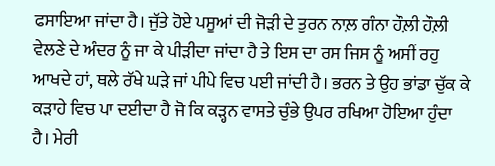ਫਸਾਇਆ ਜਾਂਦਾ ਹੈ। ਜੁੱਤੇ ਹੋਏ ਪਸੂਆਂ ਦੀ ਜੋੜੀ ਦੇ ਤੁਰਨ ਨਾਲ਼ ਗੰਨਾ ਹੌਲ਼ੀ ਹੌਲ਼ੀ ਵੇਲਣੇ ਦੇ ਅੰਦਰ ਨੂੰ ਜਾ ਕੇ ਪੀੜੀਦਾ ਜਾਂਦਾ ਹੈ ਤੇ ਇਸ ਦਾ ਰਸ ਜਿਸ ਨੂੰ ਅਸੀਂ ਰਹੁ ਆਖਦੇ ਹਾਂ, ਥਲੇ ਰੱਖੇ ਘੜੇ ਜਾਂ ਪੀਪੇ ਵਿਚ ਪਈ ਜਾਂਦੀ ਹੈ। ਭਰਨ ਤੇ ਉਹ ਭਾਂਡਾ ਚੁੱਕ ਕੇ ਕੜਾਹੇ ਵਿਚ ਪਾ ਦਈਦਾ ਹੈ ਜੋ ਕਿ ਕੜ੍ਹਨ ਵਾਸਤੇ ਚੁੰਭੇ ਉਪਰ ਰਖਿਆ ਹੋਇਆ ਹੁੰਦਾ ਹੈ। ਮੇਰੀ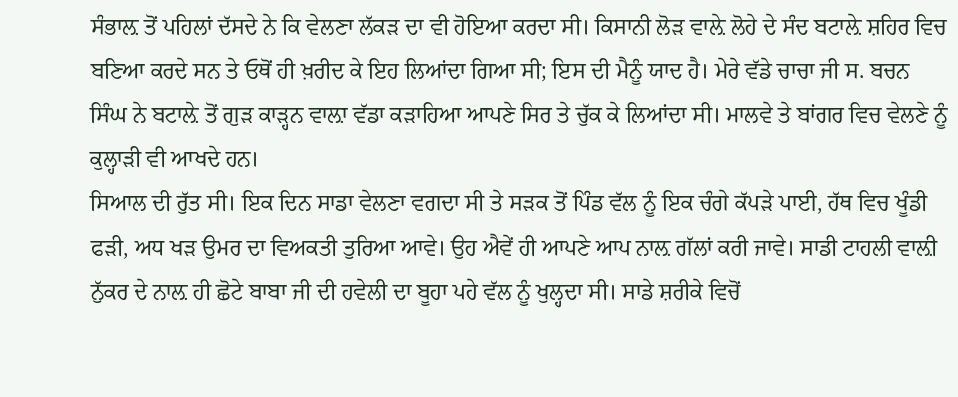ਸੰਭਾਲ਼ ਤੋਂ ਪਹਿਲਾਂ ਦੱਸਦੇ ਨੇ ਕਿ ਵੇਲਣਾ ਲੱਕੜ ਦਾ ਵੀ ਹੋਇਆ ਕਰਦਾ ਸੀ। ਕਿਸਾਨੀ ਲੋੜ ਵਾਲ਼ੇ ਲੋਹੇ ਦੇ ਸੰਦ ਬਟਾਲ਼ੇ ਸ਼ਹਿਰ ਵਿਚ ਬਣਿਆ ਕਰਦੇ ਸਨ ਤੇ ਓਥੋਂ ਹੀ ਖ਼ਰੀਦ ਕੇ ਇਹ ਲਿਆਂਦਾ ਗਿਆ ਸੀ; ਇਸ ਦੀ ਮੈਨੂੰ ਯਾਦ ਹੈ। ਮੇਰੇ ਵੱਡੇ ਚਾਚਾ ਜੀ ਸ. ਬਚਨ ਸਿੰਘ ਨੇ ਬਟਾਲ਼ੇ ਤੋਂ ਗੁੜ ਕਾੜ੍ਹਨ ਵਾਲ਼ਾ ਵੱਡਾ ਕੜਾਹਿਆ ਆਪਣੇ ਸਿਰ ਤੇ ਚੁੱਕ ਕੇ ਲਿਆਂਦਾ ਸੀ। ਮਾਲਵੇ ਤੇ ਬਾਂਗਰ ਵਿਚ ਵੇਲਣੇ ਨੂੰ ਕੁਲ੍ਹਾੜੀ ਵੀ ਆਖਦੇ ਹਨ।
ਸਿਆਲ ਦੀ ਰੁੱਤ ਸੀ। ਇਕ ਦਿਨ ਸਾਡਾ ਵੇਲਣਾ ਵਗਦਾ ਸੀ ਤੇ ਸੜਕ ਤੋਂ ਪਿੰਡ ਵੱਲ ਨੂੰ ਇਕ ਚੰਗੇ ਕੱਪੜੇ ਪਾਈ, ਹੱਥ ਵਿਚ ਖੂੰਡੀ ਫੜੀ, ਅਧ ਖੜ ਉਮਰ ਦਾ ਵਿਅਕਤੀ ਤੁਰਿਆ ਆਵੇ। ਉਹ ਐਵੇਂ ਹੀ ਆਪਣੇ ਆਪ ਨਾਲ਼ ਗੱਲਾਂ ਕਰੀ ਜਾਵੇ। ਸਾਡੀ ਟਾਹਲੀ ਵਾਲ਼ੀ ਨੁੱਕਰ ਦੇ ਨਾਲ਼ ਹੀ ਛੋਟੇ ਬਾਬਾ ਜੀ ਦੀ ਹਵੇਲੀ ਦਾ ਬੂਹਾ ਪਹੇ ਵੱਲ ਨੂੰ ਖੁਲ੍ਹਦਾ ਸੀ। ਸਾਡੇ ਸ਼ਰੀਕੇ ਵਿਚੋਂ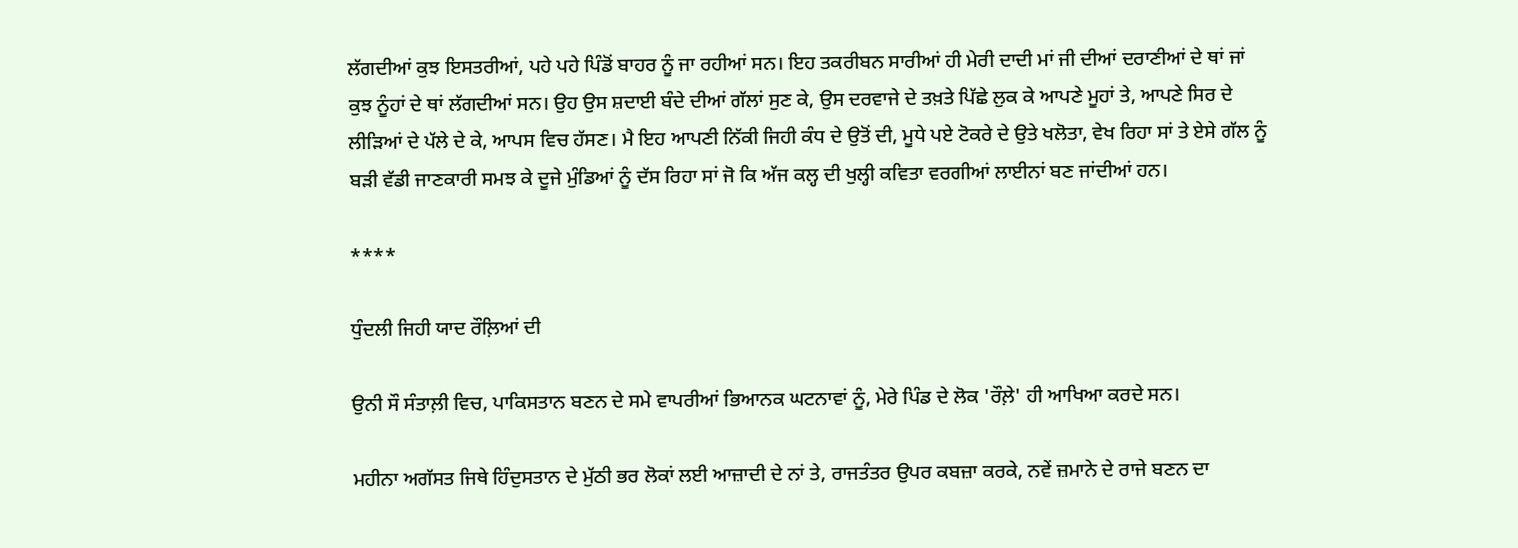ਲੱਗਦੀਆਂ ਕੁਝ ਇਸਤਰੀਆਂ, ਪਹੇ ਪਹੇ ਪਿੰਡੋਂ ਬਾਹਰ ਨੂੰ ਜਾ ਰਹੀਆਂ ਸਨ। ਇਹ ਤਕਰੀਬਨ ਸਾਰੀਆਂ ਹੀ ਮੇਰੀ ਦਾਦੀ ਮਾਂ ਜੀ ਦੀਆਂ ਦਰਾਣੀਆਂ ਦੇ ਥਾਂ ਜਾਂ ਕੁਝ ਨੂੰਹਾਂ ਦੇ ਥਾਂ ਲੱਗਦੀਆਂ ਸਨ। ਉਹ ਉਸ ਸ਼ਦਾਈ ਬੰਦੇ ਦੀਆਂ ਗੱਲਾਂ ਸੁਣ ਕੇ, ਉਸ ਦਰਵਾਜੇ ਦੇ ਤਖ਼ਤੇ ਪਿੱਛੇ ਲੁਕ ਕੇ ਆਪਣੇ ਮੂਹਾਂ ਤੇ, ਆਪਣੇ ਸਿਰ ਦੇ ਲੀੜਿਆਂ ਦੇ ਪੱਲੇ ਦੇ ਕੇ, ਆਪਸ ਵਿਚ ਹੱਸਣ। ਮੈ ਇਹ ਆਪਣੀ ਨਿੱਕੀ ਜਿਹੀ ਕੰਧ ਦੇ ਉਤੋਂ ਦੀ, ਮੂਧੇ ਪਏ ਟੋਕਰੇ ਦੇ ਉਤੇ ਖਲੋਤਾ, ਵੇਖ ਰਿਹਾ ਸਾਂ ਤੇ ਏਸੇ ਗੱਲ ਨੂੰ ਬੜੀ ਵੱਡੀ ਜਾਣਕਾਰੀ ਸਮਝ ਕੇ ਦੂਜੇ ਮੁੰਡਿਆਂ ਨੂੰ ਦੱਸ ਰਿਹਾ ਸਾਂ ਜੋ ਕਿ ਅੱਜ ਕਲ੍ਹ ਦੀ ਖੁਲ੍ਹੀ ਕਵਿਤਾ ਵਰਗੀਆਂ ਲਾਈਨਾਂ ਬਣ ਜਾਂਦੀਆਂ ਹਨ।

****

ਧੁੰਦਲੀ ਜਿਹੀ ਯਾਦ ਰੌਲ਼ਿਆਂ ਦੀ

ਉਨੀ ਸੌ ਸੰਤਾਲ਼ੀ ਵਿਚ, ਪਾਕਿਸਤਾਨ ਬਣਨ ਦੇ ਸਮੇ ਵਾਪਰੀਆਂ ਭਿਆਨਕ ਘਟਨਾਵਾਂ ਨੂੰ, ਮੇਰੇ ਪਿੰਡ ਦੇ ਲੋਕ 'ਰੌਲ਼ੇ' ਹੀ ਆਖਿਆ ਕਰਦੇ ਸਨ।

ਮਹੀਨਾ ਅਗੱਸਤ ਜਿਥੇ ਹਿੰਦੁਸਤਾਨ ਦੇ ਮੁੱਠੀ ਭਰ ਲੋਕਾਂ ਲਈ ਆਜ਼ਾਦੀ ਦੇ ਨਾਂ ਤੇ, ਰਾਜਤੰਤਰ ਉਪਰ ਕਬਜ਼ਾ ਕਰਕੇ, ਨਵੇਂ ਜ਼ਮਾਨੇ ਦੇ ਰਾਜੇ ਬਣਨ ਦਾ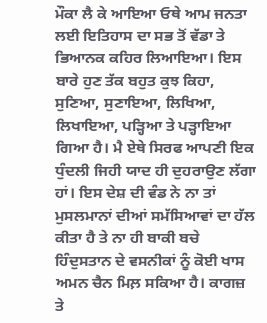ਮੌਕਾ ਲੈ ਕੇ ਆਇਆ ਓਥੇ ਆਮ ਜਨਤਾ ਲਈ ਇਤਿਹਾਸ ਦਾ ਸਭ ਤੋਂ ਵੱਡਾ ਤੇ ਭਿਆਨਕ ਕਹਿਰ ਲਿਆਇਆ। ਇਸ ਬਾਰੇ ਹੁਣ ਤੱਕ ਬਹੁਤ ਕੁਝ ਕਿਹਾ, ਸੁਣਿਆ, ਸੁਣਾਇਆ, ਲਿਖਿਆ, ਲਿਖਾਇਆ, ਪੜ੍ਹਿਆ ਤੇ ਪੜ੍ਹਾਇਆ ਗਿਆ ਹੈ। ਮੈ ਏਥੇ ਸਿਰਫ ਆਪਣੀ ਇਕ ਧੁੰਦਲੀ ਜਿਹੀ ਯਾਦ ਹੀ ਦੁਹਰਾਉਣ ਲੱਗਾ ਹਾਂ। ਇਸ ਦੇਸ਼ ਦੀ ਵੰਡ ਨੇ ਨਾ ਤਾਂ ਮੁਸਲਮਾਨਾਂ ਦੀਆਂ ਸਮੱਸਿਆਵਾਂ ਦਾ ਹੱਲ ਕੀਤਾ ਹੈ ਤੇ ਨਾ ਹੀ ਬਾਕੀ ਬਚੇ ਹਿੰਦੁਸਤਾਨ ਦੇ ਵਸਨੀਕਾਂ ਨੂੰ ਕੋਈ ਖਾਸ ਅਮਨ ਚੈਨ ਮਿਲ਼ ਸਕਿਆ ਹੈ। ਕਾਗਜ਼ ਤੇ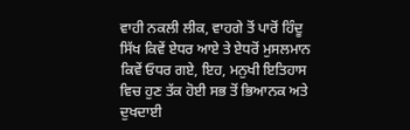ਵਾਹੀ ਨਕਲੀ ਲੀਕ, ਵਾਹਗੇ ਤੋਂ ਪਾਰੋਂ ਹਿੰਦੂ ਸਿੱਖ ਕਿਵੇਂ ਏਧਰ ਆਏ ਤੇ ਏਧਰੋਂ ਮੁਸਲਮਾਨ ਕਿਵੇਂ ਓਧਰ ਗਏ, ਇਹ, ਮਨੁਖੀ ਇਤਿਹਾਸ ਵਿਚ ਹੁਣ ਤੱਕ ਹੋਈ ਸਭ ਤੋਂ ਭਿਆਨਕ ਅਤੇ ਦੁਖਦਾਈ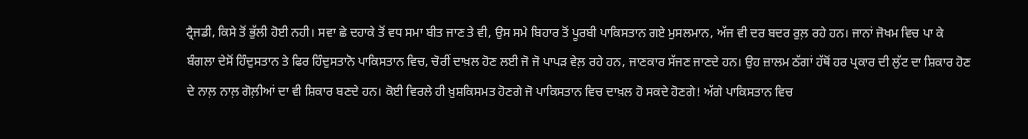ਟ੍ਰੈਜਡੀ, ਕਿਸੇ ਤੋਂ ਭੁੱਲੀ ਹੋਈ ਨਹੀ। ਸਵਾ ਛੇ ਦਹਾਕੇ ਤੋਂ ਵਧ ਸਮਾ ਬੀਤ ਜਾਣ ਤੇ ਵੀ, ਉਸ ਸਮੇ ਬਿਹਾਰ ਤੋਂ ਪੂਰਬੀ ਪਾਕਿਸਤਾਨ ਗਏ ਮੁਸਲਮਾਨ, ਅੱਜ ਵੀ ਦਰ ਬਦਰ ਰੁਲ਼ ਰਹੇ ਹਨ। ਜਾਨਾਂ ਜੋਖਮ ਵਿਚ ਪਾ ਕੇ ਬੰਗਲਾ ਦੇਸੋਂ ਹਿੰਦੁਸਤਾਨ ਤੇ ਫਿਰ ਹਿੰਦੁਸਤਾਨੋ ਪਾਕਿਸਤਾਨ ਵਿਚ, ਚੋਰੀਂ ਦਾਖ਼ਲ ਹੋਣ ਲਈ ਜੋ ਜੋ ਪਾਪੜ ਵੇਲ਼ ਰਹੇ ਹਨ, ਜਾਣਕਾਰ ਸੱਜਣ ਜਾਣਦੇ ਹਨ। ਉਹ ਜ਼ਾਲਮ ਠੱਗਾਂ ਹੱਥੋਂ ਹਰ ਪ੍ਰਕਾਰ ਦੀ ਲੁੱਟ ਦਾ ਸ਼ਿਕਾਰ ਹੋਣ ਦੇ ਨਾਲ਼ ਨਾਲ਼ ਗੋਲ਼ੀਆਂ ਦਾ ਵੀ ਸ਼ਿਕਾਰ ਬਣਦੇ ਹਨ। ਕੋਈ ਵਿਰਲੇ ਹੀ ਖ਼ੁਸ਼ਕਿਸਮਤ ਹੋਣਗੇ ਜੋ ਪਾਕਿਸਤਾਨ ਵਿਚ ਦਾਖ਼ਲ ਹੋ ਸਕਦੇ ਹੋਣਗੇ! ਅੱਗੇ ਪਾਕਿਸਤਾਨ ਵਿਚ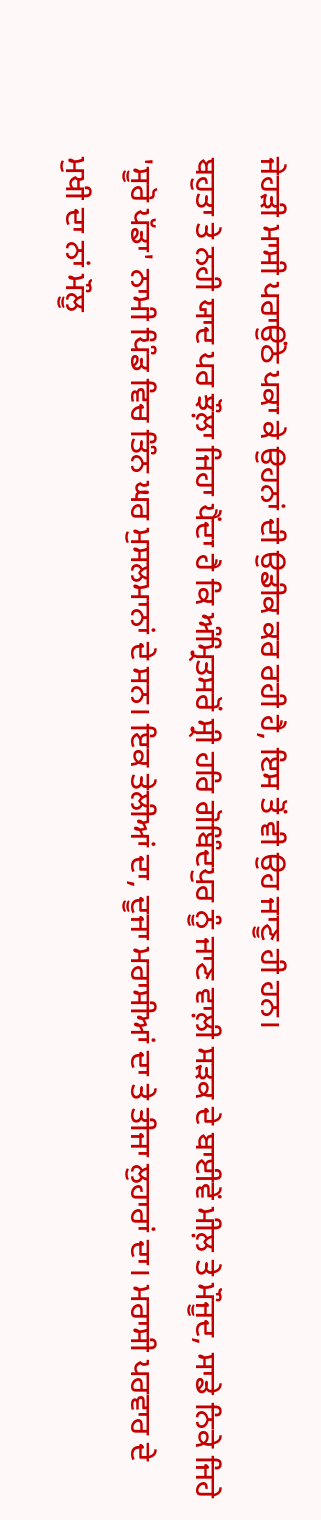ਜੇਹੜੀ ਮਾਸੀ ਪਰਾਉਂਠੇ ਪਕਾ ਕੇ ਉਹਨਾਂ ਦੀ ਉਡੀਕ ਕਰ ਰਹੀ ਹੈ, ਇਸ ਤੋਂ ਵੀ ਉਹ ਜਾਣੂ ਹੀ ਹਨ।
ਬਹੁਤਾ ਤੇ ਨਹੀ ਯਾਦ ਪਰ ਝੌਲ਼ਾ ਜਿਹਾ ਪੈਂਦਾ ਹੈ ਕਿ ਅੰਮ੍ਰਿਤਸਰੋਂ ਸ੍ਰੀ ਹਰਿ ਗੋਬਿੰਦਪੁਰ ਨੂੰ ਜਾਣ ਵਾਲ਼ੀ ਸੜਕ ਦੇ ਬਾਈਵੇਂ ਮੀਲ਼ ਤੇ ਮੌਜੂਦ, ਸਾਡੇ ਨਿਕੇ ਜਿਹੇ 'ਸੂਰੋ ਪੱਡਾ' ਨਾਮੀ ਪਿੰਡ ਵਿਚ ਤਿੰਨ ਘਰ ਮੁਸਲਮਾਨਾਂ ਦੇ ਸਨ। ਇਕ ਤੇਲੀਆਂ ਦਾ, ਦੂਜਾ ਮਰਾਸੀਆਂ ਦਾ ਤੇ ਤੀਜਾ ਲੁਹਾਰਾਂ ਦਾ। ਮਰਾਸੀ ਪਰਵਾਰ ਦੇ ਮੁਖੀ ਦਾ ਨਾਂ ਮੌਲੂ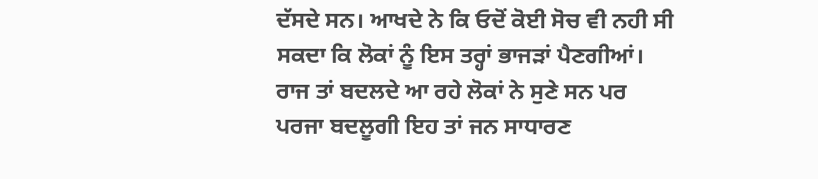ਦੱਸਦੇ ਸਨ। ਆਖਦੇ ਨੇ ਕਿ ਓਦੋਂ ਕੋਈ ਸੋਚ ਵੀ ਨਹੀ ਸੀ ਸਕਦਾ ਕਿ ਲੋਕਾਂ ਨੂੰ ਇਸ ਤਰ੍ਹਾਂ ਭਾਜੜਾਂ ਪੈਣਗੀਆਂ। ਰਾਜ ਤਾਂ ਬਦਲਦੇ ਆ ਰਹੇ ਲੋਕਾਂ ਨੇ ਸੁਣੇ ਸਨ ਪਰ ਪਰਜਾ ਬਦਲੂਗੀ ਇਹ ਤਾਂ ਜਨ ਸਾਧਾਰਣ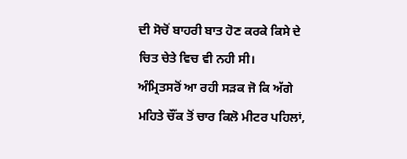ਦੀ ਸੋਚੋਂ ਬਾਹਰੀ ਬਾਤ ਹੋਣ ਕਰਕੇ ਕਿਸੇ ਦੇ ਚਿਤ ਚੇਤੇ ਵਿਚ ਵੀ ਨਹੀ ਸੀ।
ਅੰਮ੍ਰਿਤਸਰੋਂ ਆ ਰਹੀ ਸੜਕ ਜੋ ਕਿ ਅੱਗੇ ਮਹਿਤੇ ਚੌਂਕ ਤੋਂ ਚਾਰ ਕਿਲੋ ਮੀਟਰ ਪਹਿਲਾਂ,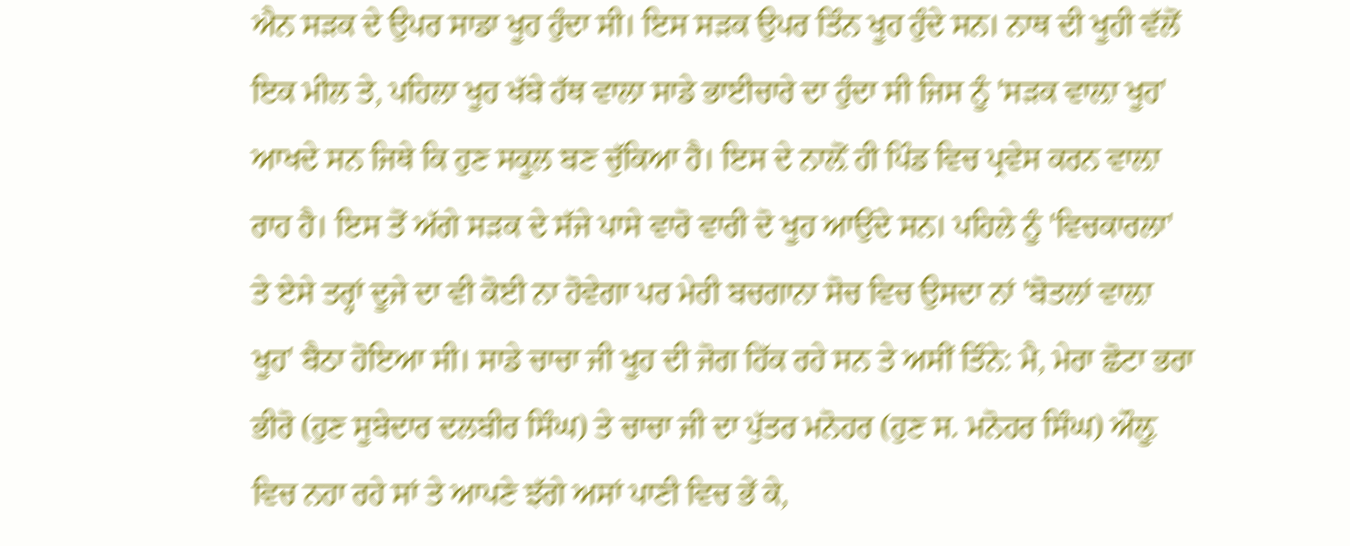ਐਨ ਸੜਕ ਦੇ ਉਪਰ ਸਾਡਾ ਖੂਹ ਹੁੰਦਾ ਸੀ। ਇਸ ਸੜਕ ਉਪਰ ਤਿੰਨ ਖੂਹ ਹੁੰਦੇ ਸਨ। ਨਾਥ ਦੀ ਖੂਹੀ ਵੱਲੋਂ ਇਕ ਮੀਲ ਤੇ, ਪਹਿਲਾ ਖੂਹ ਖੱਬੇ ਹੱਥ ਵਾਲਾ ਸਾਡੇ ਭਾਈਚਾਰੇ ਦਾ ਹੁੰਦਾ ਸੀ ਜਿਸ ਨੂੰ 'ਸੜਕ ਵਾਲ਼ਾ ਖੂਹ' ਆਖਦੇ ਸਨ ਜਿਥੇ ਕਿ ਹੁਣ ਸਕੂਲ ਬਣ ਚੁੱਕਿਆ ਹੈ। ਇਸ ਦੇ ਨਾਲ਼ੋਂ ਹੀ ਪਿੰਡ ਵਿਚ ਪ੍ਰਵੇਸ ਕਰਨ ਵਾਲ਼ਾ ਰਾਹ ਹੈ। ਇਸ ਤੋਂ ਅੱਗੇ ਸੜਕ ਦੇ ਸੱਜੇ ਪਾਸੇ ਵਾਰੋ ਵਾਰੀ ਦੋ ਖੂਹ ਆਉਂਦੇ ਸਨ। ਪਹਿਲੇ ਨੂੰ 'ਵਿਚਕਾਰਲਾ' ਤੇ ਏਸੇ ਤਰ੍ਹਾਂ ਦੂਜੇ ਦਾ ਵੀ ਕੋਈ ਨਾ ਹੋਵੇਗਾ ਪਰ ਮੇਰੀ ਬਚਗਾਨਾ ਸੋਚ ਵਿਚ ਉਸਦਾ ਨਾਂ 'ਬੋਤਲਾਂ ਵਾਲ਼ਾ ਖੂਹ' ਬੈਠਾ ਹੋਇਆ ਸੀ। ਸਾਡੇ ਚਾਚਾ ਜੀ ਖੂਹ ਦੀ ਜੋਗ ਹਿੱਕ ਰਹੇ ਸਨ ਤੇ ਅਸੀਂ ਤਿੰਨੇ: ਮੈ, ਮੇਰਾ ਛੋਟਾ ਭਰਾ ਭੀਰੋ (ਹੁਣ ਸੂਬੇਦਾਰ ਦਲਬੀਰ ਸਿੰਘ) ਤੇ ਚਾਚਾ ਜੀ ਦਾ ਪੁੱਤਰ ਮਨੋਹਰ (ਹੁਣ ਸ. ਮਨੋਹਰ ਸਿੰਘ) ਔਲ਼ੂ ਵਿਚ ਨਹਾ ਰਹੇ ਸਾਂ ਤੇ ਆਪਣੇ ਝੱਗੇ ਅਸਾਂ ਪਾਣੀ ਵਿਚ ਭੇਂ ਕੇ,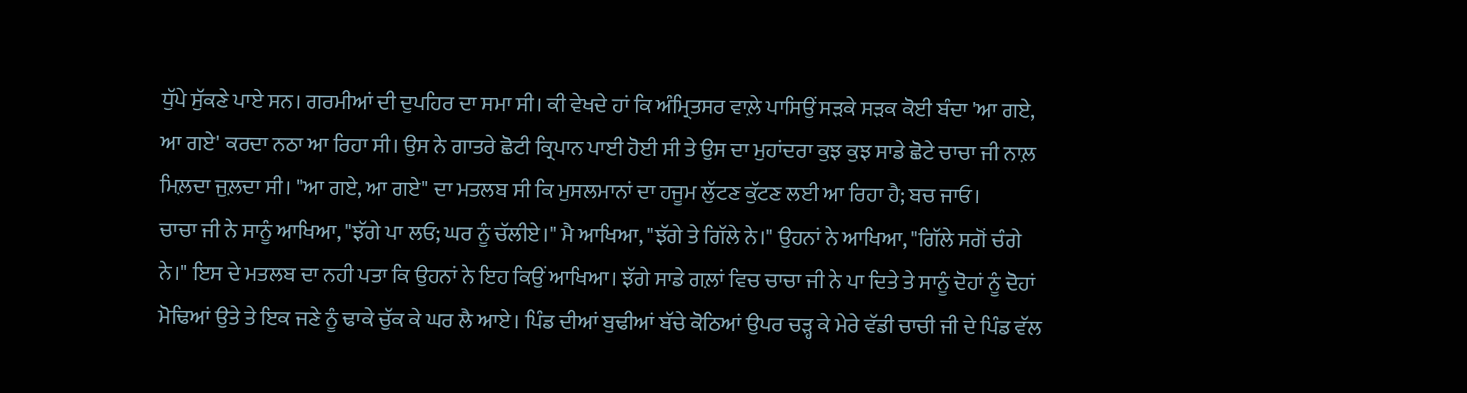ਧੁੱਪੇ ਸੁੱਕਣੇ ਪਾਏ ਸਨ। ਗਰਮੀਆਂ ਦੀ ਦੁਪਹਿਰ ਦਾ ਸਮਾ ਸੀ। ਕੀ ਵੇਖਦੇ ਹਾਂ ਕਿ ਅੰਮ੍ਰਿਤਸਰ ਵਾਲ਼ੇ ਪਾਸਿਉਂ ਸੜਕੇ ਸੜਕ ਕੋਈ ਬੰਦਾ 'ਆ ਗਏ, ਆ ਗਏ' ਕਰਦਾ ਨਠਾ ਆ ਰਿਹਾ ਸੀ। ਉਸ ਨੇ ਗਾਤਰੇ ਛੋਟੀ ਕ੍ਰਿਪਾਨ ਪਾਈ ਹੋਈ ਸੀ ਤੇ ਉਸ ਦਾ ਮੁਹਾਂਦਰਾ ਕੁਝ ਕੁਝ ਸਾਡੇ ਛੋਟੇ ਚਾਚਾ ਜੀ ਨਾਲ਼ ਮਿਲ਼ਦਾ ਜੁਲ਼ਦਾ ਸੀ। "ਆ ਗਏ, ਆ ਗਏ" ਦਾ ਮਤਲਬ ਸੀ ਕਿ ਮੁਸਲਮਾਨਾਂ ਦਾ ਹਜੂਮ ਲੁੱਟਣ ਕੁੱਟਣ ਲਈ ਆ ਰਿਹਾ ਹੈ; ਬਚ ਜਾਓ।
ਚਾਚਾ ਜੀ ਨੇ ਸਾਨੂੰ ਆਖਿਆ, "ਝੱਗੇ ਪਾ ਲਓ; ਘਰ ਨੂੰ ਚੱਲੀਏ।" ਮੈ ਆਖਿਆ, "ਝੱਗੇ ਤੇ ਗਿੱਲੇ ਨੇ।" ਉਹਨਾਂ ਨੇ ਆਖਿਆ, "ਗਿੱਲੇ ਸਗੋਂ ਚੰਗੇ ਨੇ।" ਇਸ ਦੇ ਮਤਲਬ ਦਾ ਨਹੀ ਪਤਾ ਕਿ ਉਹਨਾਂ ਨੇ ਇਹ ਕਿਉਂ ਆਖਿਆ। ਝੱਗੇ ਸਾਡੇ ਗਲ਼ਾਂ ਵਿਚ ਚਾਚਾ ਜੀ ਨੇ ਪਾ ਦਿਤੇ ਤੇ ਸਾਨੂੰ ਦੋਹਾਂ ਨੂੰ ਦੋਹਾਂ ਮੋਢਿਆਂ ਉਤੇ ਤੇ ਇਕ ਜਣੇ ਨੂੰ ਢਾਕੇ ਚੁੱਕ ਕੇ ਘਰ ਲੈ ਆਏ। ਪਿੰਡ ਦੀਆਂ ਬੁਢੀਆਂ ਬੱਚੇ ਕੋਠਿਆਂ ਉਪਰ ਚੜ੍ਹ ਕੇ ਮੇਰੇ ਵੱਡੀ ਚਾਚੀ ਜੀ ਦੇ ਪਿੰਡ ਵੱਲ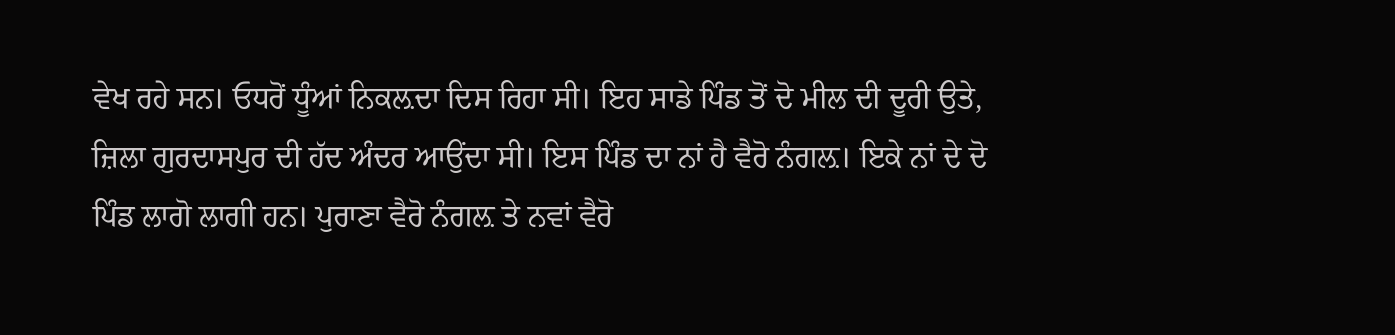ਵੇਖ ਰਹੇ ਸਨ। ਓਧਰੋਂ ਧੂੰਆਂ ਨਿਕਲ਼ਦਾ ਦਿਸ ਰਿਹਾ ਸੀ। ਇਹ ਸਾਡੇ ਪਿੰਡ ਤੋਂ ਦੋ ਮੀਲ ਦੀ ਦੂਰੀ ਉਤੇ, ਜ਼ਿਲਾ ਗੁਰਦਾਸਪੁਰ ਦੀ ਹੱਦ ਅੰਦਰ ਆਉਂਦਾ ਸੀ। ਇਸ ਪਿੰਡ ਦਾ ਨਾਂ ਹੈ ਵੈਰੋ ਨੰਗਲ਼। ਇਕੇ ਨਾਂ ਦੇ ਦੋ ਪਿੰਡ ਲਾਗੋ ਲਾਗੀ ਹਨ। ਪੁਰਾਣਾ ਵੈਰੋ ਨੰਗਲ਼ ਤੇ ਨਵਾਂ ਵੈਰੋ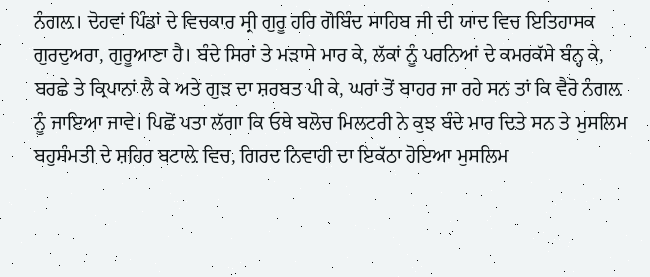ਨੰਗਲ਼। ਦੋਹਵਾਂ ਪਿੰਡਾਂ ਦੇ ਵਿਚਕਾਰ ਸ੍ਰੀ ਗੁਰੂ ਹਰਿ ਗੋਬਿੰਦ ਸਾਹਿਬ ਜੀ ਦੀ ਯਾਦ ਵਿਚ ਇਤਿਹਾਸਕ ਗੁਰਦੁਅਰਾ, ਗੁਰੂਆਣਾ ਹੈ। ਬੰਦੇ ਸਿਰਾਂ ਤੇ ਮੜਾਸੇ ਮਾਰ ਕੇ, ਲੱਕਾਂ ਨੂੰ ਪਰਨਿਆਂ ਦੇ ਕਮਰਕੱਸੇ ਬੰਨ੍ਹ ਕੇ, ਬਰਛੇ ਤੇ ਕ੍ਰਿਪਾਨਾਂ ਲੈ ਕੇ ਅਤੇ ਗੁੜ ਦਾ ਸ਼ਰਬਤ ਪੀ ਕੇ, ਘਰਾਂ ਤੋਂ ਬਾਹਰ ਜਾ ਰਹੇ ਸਨ ਤਾਂ ਕਿ ਵੈਰੋ ਨੰਗਲ਼ ਨੂੰ ਜਾਇਆ ਜਾਵੇ। ਪਿਛੋਂ ਪਤਾ ਲੱਗਾ ਕਿ ਓਥੇ ਬਲੋਚ ਮਿਲਟਰੀ ਨੇ ਕੁਝ ਬੰਦੇ ਮਾਰ ਦਿਤੇ ਸਨ ਤੇ ਮੁਸਲਿਮ ਬਹੁਸੰਮਤੀ ਦੇ ਸ਼ਹਿਰ ਬਟਾਲ਼ੇ ਵਿਚ, ਗਿਰਦ ਨਿਵਾਹੀ ਦਾ ਇਕੱਠਾ ਹੋਇਆ ਮੁਸਲਿਮ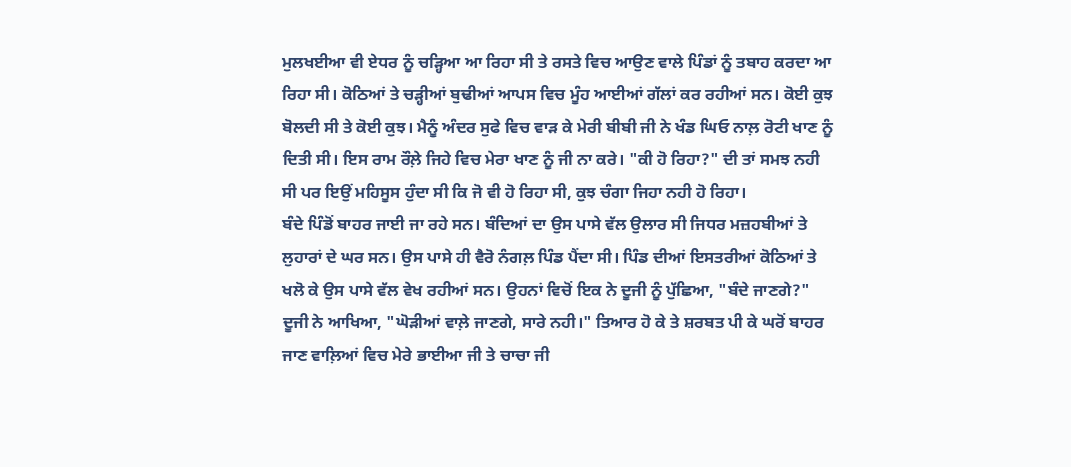ਮੁਲਖਈਆ ਵੀ ਏਧਰ ਨੂੰ ਚੜ੍ਹਿਆ ਆ ਰਿਹਾ ਸੀ ਤੇ ਰਸਤੇ ਵਿਚ ਆਉਣ ਵਾਲੇ ਪਿੰਡਾਂ ਨੂੰ ਤਬਾਹ ਕਰਦਾ ਆ ਰਿਹਾ ਸੀ। ਕੋਠਿਆਂ ਤੇ ਚੜ੍ਹੀਆਂ ਬੁਢੀਆਂ ਆਪਸ ਵਿਚ ਮੂੰਹ ਆਈਆਂ ਗੱਲਾਂ ਕਰ ਰਹੀਆਂ ਸਨ। ਕੋਈ ਕੁਝ ਬੋਲਦੀ ਸੀ ਤੇ ਕੋਈ ਕੁਝ। ਮੈਨੂੰ ਅੰਦਰ ਸੁਫੇ ਵਿਚ ਵਾੜ ਕੇ ਮੇਰੀ ਬੀਬੀ ਜੀ ਨੇ ਖੰਡ ਘਿਓ ਨਾਲ਼ ਰੋਟੀ ਖਾਣ ਨੂੰ ਦਿਤੀ ਸੀ। ਇਸ ਰਾਮ ਰੌਲ਼ੇ ਜਿਹੇ ਵਿਚ ਮੇਰਾ ਖਾਣ ਨੂੰ ਜੀ ਨਾ ਕਰੇ। "ਕੀ ਹੋ ਰਿਹਾ?" ਦੀ ਤਾਂ ਸਮਝ ਨਹੀ ਸੀ ਪਰ ਇਉਂ ਮਹਿਸੂਸ ਹੁੰਦਾ ਸੀ ਕਿ ਜੋ ਵੀ ਹੋ ਰਿਹਾ ਸੀ, ਕੁਝ ਚੰਗਾ ਜਿਹਾ ਨਹੀ ਹੋ ਰਿਹਾ।
ਬੰਦੇ ਪਿੰਡੋਂ ਬਾਹਰ ਜਾਈ ਜਾ ਰਹੇ ਸਨ। ਬੰਦਿਆਂ ਦਾ ਉਸ ਪਾਸੇ ਵੱਲ ਉਲਾਰ ਸੀ ਜਿਧਰ ਮਜ਼ਹਬੀਆਂ ਤੇ ਲੁਹਾਰਾਂ ਦੇ ਘਰ ਸਨ। ਉਸ ਪਾਸੇ ਹੀ ਵੈਰੋ ਨੰਗਲ਼ ਪਿੰਡ ਪੈਂਦਾ ਸੀ। ਪਿੰਡ ਦੀਆਂ ਇਸਤਰੀਆਂ ਕੋਠਿਆਂ ਤੇ ਖਲੋ ਕੇ ਉਸ ਪਾਸੇ ਵੱਲ ਵੇਖ ਰਹੀਆਂ ਸਨ। ਉਹਨਾਂ ਵਿਚੋਂ ਇਕ ਨੇ ਦੂਜੀ ਨੂੰ ਪੁੱਛਿਆ, "ਬੰਦੇ ਜਾਣਗੇ?" ਦੂਜੀ ਨੇ ਆਖਿਆ, "ਘੋੜੀਆਂ ਵਾਲ਼ੇ ਜਾਣਗੇ, ਸਾਰੇ ਨਹੀ।" ਤਿਆਰ ਹੋ ਕੇ ਤੇ ਸ਼ਰਬਤ ਪੀ ਕੇ ਘਰੋਂ ਬਾਹਰ ਜਾਣ ਵਾਲ਼ਿਆਂ ਵਿਚ ਮੇਰੇ ਭਾਈਆ ਜੀ ਤੇ ਚਾਚਾ ਜੀ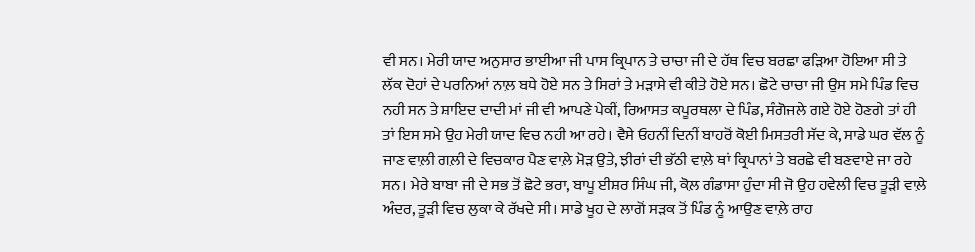ਵੀ ਸਨ। ਮੇਰੀ ਯਾਦ ਅਨੁਸਾਰ ਭਾਈਆ ਜੀ ਪਾਸ ਕ੍ਰਿਪਾਨ ਤੇ ਚਾਚਾ ਜੀ ਦੇ ਹੱਥ ਵਿਚ ਬਰਛਾ ਫੜਿਆ ਹੋਇਆ ਸੀ ਤੇ ਲੱਕ ਦੋਹਾਂ ਦੇ ਪਰਨਿਆਂ ਨਾਲ਼ ਬਧੇ ਹੋਏ ਸਨ ਤੇ ਸਿਰਾਂ ਤੇ ਮੜਾਸੇ ਵੀ ਕੀਤੇ ਹੋਏ ਸਨ। ਛੋਟੇ ਚਾਚਾ ਜੀ ਉਸ ਸਮੇ ਪਿੰਡ ਵਿਚ ਨਹੀ ਸਨ ਤੇ ਸ਼ਾਇਦ ਦਾਦੀ ਮਾਂ ਜੀ ਵੀ ਆਪਣੇ ਪੇਕੀਂ, ਰਿਆਸਤ ਕਪੂਰਥਲਾ ਦੇ ਪਿੰਡ, ਸੰਗੋਜਲੇ ਗਏ ਹੋਏ ਹੋਣਗੇ ਤਾਂ ਹੀ ਤਾਂ ਇਸ ਸਮੇ ਉਹ ਮੇਰੀ ਯਾਦ ਵਿਚ ਨਹੀ ਆ ਰਹੇ। ਵੈਸੇ ਓਹਨੀਂ ਦਿਨੀਂ ਬਾਹਰੋਂ ਕੋਈ ਮਿਸਤਰੀ ਸੱਦ ਕੇ, ਸਾਡੇ ਘਰ ਵੱਲ ਨੂੰ ਜਾਣ ਵਾਲ਼ੀ ਗਲ਼ੀ ਦੇ ਵਿਚਕਾਰ ਪੈਣ ਵਾਲ਼ੇ ਮੋੜ ਉਤੇ, ਝੀਰਾਂ ਦੀ ਭੱਠੀ ਵਾਲ਼ੇ ਥਾਂ ਕ੍ਰਿਪਾਨਾਂ ਤੇ ਬਰਛੇ ਵੀ ਬਣਵਾਏ ਜਾ ਰਹੇ ਸਨ। ਮੇਰੇ ਬਾਬਾ ਜੀ ਦੇ ਸਭ ਤੋਂ ਛੋਟੇ ਭਰਾ, ਬਾਪੂ ਈਸ਼ਰ ਸਿੰਘ ਜੀ, ਕੋਲ਼ ਗੰਡਾਸਾ ਹੁੰਦਾ ਸੀ ਜੋ ਉਹ ਹਵੇਲੀ ਵਿਚ ਤੂੜੀ ਵਾਲ਼ੇ ਅੰਦਰ, ਤੂੜੀ ਵਿਚ ਲੁਕਾ ਕੇ ਰੱਖਦੇ ਸੀ। ਸਾਡੇ ਖੂਹ ਦੇ ਲਾਗੋਂ ਸੜਕ ਤੋਂ ਪਿੰਡ ਨੂੰ ਆਉਣ ਵਾਲ਼ੇ ਰਾਹ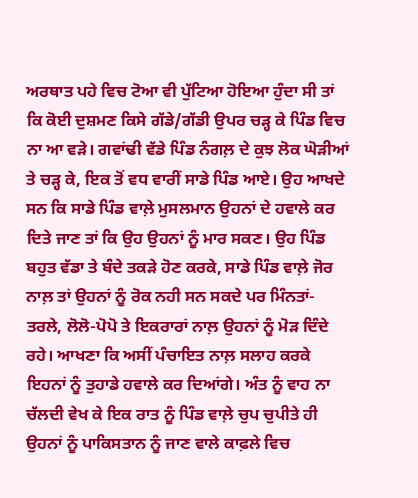ਅਰਥਾਤ ਪਹੇ ਵਿਚ ਟੋਆ ਵੀ ਪੁੱਟਿਆ ਹੋਇਆ ਹੁੰਦਾ ਸੀ ਤਾਂ ਕਿ ਕੋਈ ਦੁਸ਼ਮਣ ਕਿਸੇ ਗੱਡੇ/ਗੱਡੀ ਉਪਰ ਚੜ੍ਹ ਕੇ ਪਿੰਡ ਵਿਚ ਨਾ ਆ ਵੜੇ। ਗਵਾਂਢੀ ਵੱਡੇ ਪਿੰਡ ਨੰਗਲ਼ ਦੇ ਕੁਝ ਲੋਕ ਘੋੜੀਆਂ ਤੇ ਚੜ੍ਹ ਕੇ, ਇਕ ਤੋਂ ਵਧ ਵਾਰੀਂ ਸਾਡੇ ਪਿੰਡ ਆਏ। ਉਹ ਆਖਦੇ ਸਨ ਕਿ ਸਾਡੇ ਪਿੰਡ ਵਾਲ਼ੇ ਮੁਸਲਮਾਨ ਉਹਨਾਂ ਦੇ ਹਵਾਲੇ ਕਰ ਦਿਤੇ ਜਾਣ ਤਾਂ ਕਿ ਉਹ ਉਹਨਾਂ ਨੂੰ ਮਾਰ ਸਕਣ। ਉਹ ਪਿੰਡ ਬਹੁਤ ਵੱਡਾ ਤੇ ਬੰਦੇ ਤਕੜੇ ਹੋਣ ਕਰਕੇ, ਸਾਡੇ ਪਿੰਡ ਵਾਲ਼ੇ ਜੋਰ ਨਾਲ਼ ਤਾਂ ਉਹਨਾਂ ਨੂੰ ਰੋਕ ਨਹੀ ਸਨ ਸਕਦੇ ਪਰ ਮਿੰਨਤਾਂ-ਤਰਲੇ, ਲੋਲੋ-ਪੋਪੋ ਤੇ ਇਕਰਾਰਾਂ ਨਾਲ਼ ਉਹਨਾਂ ਨੂੰ ਮੋੜ ਦਿੰਦੇ ਰਹੇ। ਆਖਣਾ ਕਿ ਅਸੀਂ ਪੰਚਾਇਤ ਨਾਲ਼ ਸਲਾਹ ਕਰਕੇ ਇਹਨਾਂ ਨੂੰ ਤੁਹਾਡੇ ਹਵਾਲੇ ਕਰ ਦਿਆਂਗੇ। ਅੰਤ ਨੂੰ ਵਾਹ ਨਾ ਚੱਲਦੀ ਵੇਖ ਕੇ ਇਕ ਰਾਤ ਨੂੰ ਪਿੰਡ ਵਾਲ਼ੇ ਚੁਪ ਚੁਪੀਤੇ ਹੀ ਉਹਨਾਂ ਨੂੰ ਪਾਕਿਸਤਾਨ ਨੂੰ ਜਾਣ ਵਾਲੇ ਕਾਫ਼ਲੇ ਵਿਚ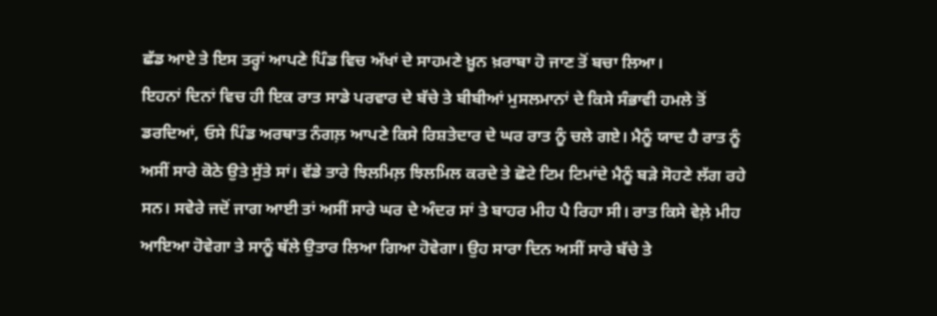ਛੱਡ ਆਏ ਤੇ ਇਸ ਤਰ੍ਹਾਂ ਆਪਣੇ ਪਿੰਡ ਵਿਚ ਅੱਖਾਂ ਦੇ ਸਾਹਮਣੇ ਖ਼ੂਨ ਖ਼ਰਾਬਾ ਹੋ ਜਾਣ ਤੋਂ ਬਚਾ ਲਿਆ।
ਇਹਨਾਂ ਦਿਨਾਂ ਵਿਚ ਹੀ ਇਕ ਰਾਤ ਸਾਡੇ ਪਰਵਾਰ ਦੇ ਬੱਚੇ ਤੇ ਬੀਬੀਆਂ ਮੁਸਲਮਾਨਾਂ ਦੇ ਕਿਸੇ ਸੰਭਾਵੀ ਹਮਲੇ ਤੋਂ ਡਰਦਿਆਂ, ਓਸੇ ਪਿੰਡ ਅਰਥਾਤ ਨੰਗਲ਼ ਆਪਣੇ ਕਿਸੇ ਰਿਸ਼ਤੇਦਾਰ ਦੇ ਘਰ ਰਾਤ ਨੂੰ ਚਲੇ ਗਏ। ਮੈਨੂੰ ਯਾਦ ਹੈ ਰਾਤ ਨੂੰ ਅਸੀਂ ਸਾਰੇ ਕੋਠੇ ਉਤੇ ਸੁੱਤੇ ਸਾਂ। ਵੱਡੇ ਤਾਰੇ ਝਿਲਮਿਲ਼ ਝਿਲਮਿਲ ਕਰਦੇ ਤੇ ਛੋਟੇ ਟਿਮ ਟਿਮਾਂਦੇ ਮੈਨੂੰ ਬੜੇ ਸੋਹਣੇ ਲੱਗ ਰਹੇ ਸਨ। ਸਵੇਰੇ ਜਦੋਂ ਜਾਗ ਆਈ ਤਾਂ ਅਸੀਂ ਸਾਰੇ ਘਰ ਦੇ ਅੰਦਰ ਸਾਂ ਤੇ ਬਾਹਰ ਮੀਹ ਪੈ ਰਿਹਾ ਸੀ। ਰਾਤ ਕਿਸੇ ਵੇਲ਼ੇ ਮੀਹ ਆਇਆ ਹੋਵੇਗਾ ਤੇ ਸਾਨੂੰ ਥੱਲੇ ਉਤਾਰ ਲਿਆ ਗਿਆ ਹੋਵੇਗਾ। ਉਹ ਸਾਰਾ ਦਿਨ ਅਸੀਂ ਸਾਰੇ ਬੱਚੇ ਤੇ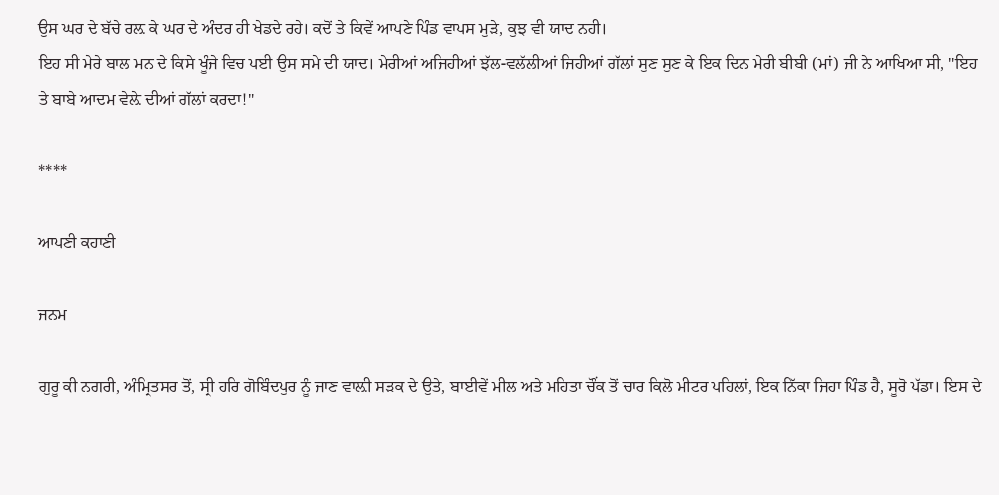ਉਸ ਘਰ ਦੇ ਬੱਚੇ ਰਲ਼ ਕੇ ਘਰ ਦੇ ਅੰਦਰ ਹੀ ਖੇਡਦੇ ਰਹੇ। ਕਦੋਂ ਤੇ ਕਿਵੇਂ ਆਪਣੇ ਪਿੰਡ ਵਾਪਸ ਮੁੜੇ, ਕੁਝ ਵੀ ਯਾਦ ਨਹੀ।
ਇਹ ਸੀ ਮੇਰੇ ਬਾਲ ਮਨ ਦੇ ਕਿਸੇ ਖੂੰਜੇ ਵਿਚ ਪਈ ਉਸ ਸਮੇ ਦੀ ਯਾਦ। ਮੇਰੀਆਂ ਅਜਿਹੀਆਂ ਝੱਲ-ਵਲੱਲੀਆਂ ਜਿਹੀਆਂ ਗੱਲਾਂ ਸੁਣ ਸੁਣ ਕੇ ਇਕ ਦਿਨ ਮੇਰੀ ਬੀਬੀ (ਮਾਂ) ਜੀ ਨੇ ਆਖਿਆ ਸੀ, "ਇਹ ਤੇ ਬਾਬੇ ਆਦਮ ਵੇਲ਼ੇ ਦੀਆਂ ਗੱਲਾਂ ਕਰਦਾ!"

****

ਆਪਣੀ ਕਹਾਣੀ

ਜਨਮ

ਗੁਰੂ ਕੀ ਨਗਰੀ, ਅੰਮ੍ਰਿਤਸਰ ਤੋਂ, ਸ੍ਰੀ ਹਰਿ ਗੋਬਿੰਦਪੁਰ ਨੂੰ ਜਾਣ ਵਾਲ਼ੀ ਸੜਕ ਦੇ ਉਤੇ, ਬਾਈਵੇਂ ਮੀਲ ਅਤੇ ਮਹਿਤਾ ਚੌਂਕ ਤੋਂ ਚਾਰ ਕਿਲੋ ਮੀਟਰ ਪਹਿਲਾਂ, ਇਕ ਨਿੱਕਾ ਜਿਹਾ ਪਿੰਡ ਹੈ, ਸੂਰੋ ਪੱਡਾ। ਇਸ ਦੇ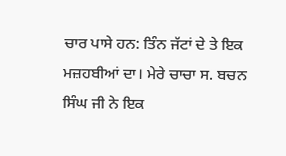ਚਾਰ ਪਾਸੇ ਹਨ: ਤਿੰਨ ਜੱਟਾਂ ਦੇ ਤੇ ਇਕ ਮਜ਼ਹਬੀਆਂ ਦਾ। ਮੇਰੇ ਚਾਚਾ ਸ. ਬਚਨ ਸਿੰਘ ਜੀ ਨੇ ਇਕ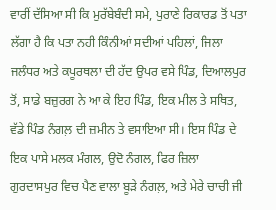ਵਾਰੀਂ ਦੱਸਿਆ ਸੀ ਕਿ ਮੁਰੱਬੇਬੰਦੀ ਸਮੇ, ਪੁਰਾਣੇ ਰਿਕਾਰਡ ਤੋਂ ਪਤਾ ਲੱਗਾ ਹੈ ਕਿ ਪਤਾ ਨਹੀ ਕਿੰਨੀਆਂ ਸਦੀਆਂ ਪਹਿਲਾਂ, ਜਿਲਾ ਜਲੰਧਰ ਅਤੇ ਕਪੂਰਥਲਾ ਦੀ ਹੱਦ ਉਪਰ ਵਸੇ ਪਿੰਡ, ਦਿਆਲਪੁਰ ਤੋਂ, ਸਾਡੇ ਬਜ਼ੁਰਗ ਨੇ ਆ ਕੇ ਇਹ ਪਿੰਡ, ਇਕ ਮੀਲ ਤੇ ਸਥਿਤ, ਵੱਡੇ ਪਿੰਡ ਨੰਗਲ਼ ਦੀ ਜ਼ਮੀਨ ਤੇ ਵਸਾਇਆ ਸੀ। ਇਸ ਪਿੰਡ ਦੇ ਇਕ ਪਾਸੇ ਮਲਕ ਮੰਗਲ, ਉਦੋ ਨੰਗਲ, ਫਿਰ ਜ਼ਿਲਾ ਗੁਰਦਾਸਪੁਰ ਵਿਚ ਪੈਣ ਵਾਲਾ ਬੂੜੇ ਨੰਗਲ਼, ਅਤੇ ਮੇਰੇ ਚਾਚੀ ਜੀ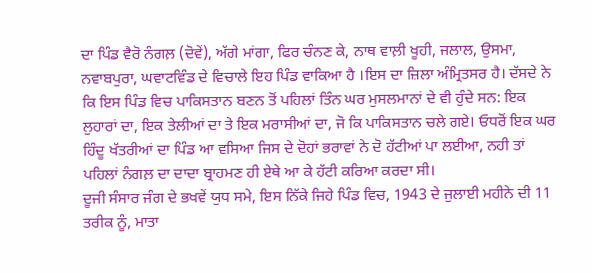ਦਾ ਪਿੰਡ ਵੈਰੋ ਨੰਗਲ਼ (ਦੋਵੇਂ), ਅੱਗੇ ਮਾਂਗਾ, ਫਿਰ ਚੰਨਣ ਕੇ, ਨਾਥ ਵਾਲ਼ੀ ਖੂਹੀ, ਜਲਾਲ, ਉਸਮਾ, ਨਵਾਬਪੁਰਾ, ਘਵਾਟਵਿੰਡ ਦੇ ਵਿਚਾਲੇ ਇਹ ਪਿੰਡ ਵਾਕਿਆ ਹੈ ।ਇਸ ਦਾ ਜ਼ਿਲਾ ਅੰਮ੍ਰਿਤਸਰ ਹੈ। ਦੱਸਦੇ ਨੇ ਕਿ ਇਸ ਪਿੰਡ ਵਿਚ ਪਾਕਿਸਤਾਨ ਬਣਨ ਤੋਂ ਪਹਿਲਾਂ ਤਿੰਨ ਘਰ ਮੁਸਲਮਾਨਾਂ ਦੇ ਵੀ ਹੁੰਦੇ ਸਨ: ਇਕ ਲੁਹਾਰਾਂ ਦਾ, ਇਕ ਤੇਲੀਆਂ ਦਾ ਤੇ ਇਕ ਮਰਾਸੀਆਂ ਦਾ, ਜੋ ਕਿ ਪਾਕਿਸਤਾਨ ਚਲੇ ਗਏ। ਓਧਰੋਂ ਇਕ ਘਰ ਹਿੰਦੂ ਖੱਤਰੀਆਂ ਦਾ ਪਿੰਡ ਆ ਵਸਿਆ ਜਿਸ ਦੇ ਦੋਹਾਂ ਭਰਾਵਾਂ ਨੇ ਦੋ ਹੱਟੀਆਂ ਪਾ ਲਈਆ, ਨਹੀ ਤਾਂ ਪਹਿਲਾਂ ਨੰਗਲ਼ ਦਾ ਦਾਦਾ ਬ੍ਰਾਹਮਣ ਹੀ ਏਥੇ ਆ ਕੇ ਹੱਟੀ ਕਰਿਆ ਕਰਦਾ ਸੀ।
ਦੂਜੀ ਸੰਸਾਰ ਜੰਗ ਦੇ ਭਖਵੇਂ ਯੁਧ ਸਮੇ, ਇਸ ਨਿੱਕੇ ਜਿਹੇ ਪਿੰਡ ਵਿਚ, 1943 ਦੇ ਜੁਲਾਈ ਮਹੀਨੇ ਦੀ 11 ਤਰੀਕ ਨੂੰ, ਮਾਤਾ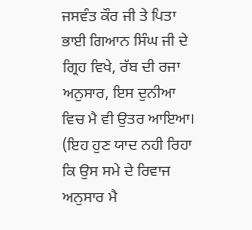ਜਸਵੰਤ ਕੌਰ ਜੀ ਤੇ ਪਿਤਾ ਭਾਈ ਗਿਆਨ ਸਿੰਘ ਜੀ ਦੇ ਗ੍ਰਿਹ ਵਿਖੇ, ਰੱਬ ਦੀ ਰਜਾ ਅਨੁਸਾਰ, ਇਸ ਦੁਨੀਆ ਵਿਚ ਮੈ ਵੀ ਉਤਰ ਆਇਆ। (ਇਹ ਹੁਣ ਯਾਦ ਨਹੀ ਰਿਹਾ ਕਿ ਉਸ ਸਮੇ ਦੇ ਰਿਵਾਜ ਅਨੁਸਾਰ ਮੈ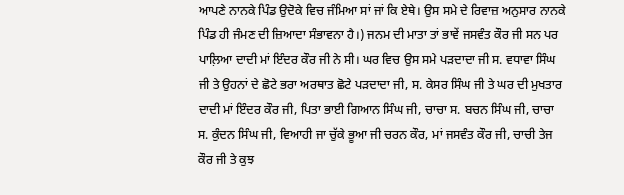ਆਪਣੇ ਨਾਨਕੇ ਪਿੰਡ ਉਦੋਕੇ ਵਿਚ ਜੰਮਿਆ ਸਾਂ ਜਾਂ ਕਿ ਏਥੇ। ਉਸ ਸਮੇ ਦੇ ਰਿਵਾਜ਼ ਅਨੁਸਾਰ ਨਾਨਕੇ ਪਿੰਡ ਹੀ ਜੰਮਣ ਦੀ ਜ਼ਿਆਦਾ ਸੰਭਾਵਨਾ ਹੈ।) ਜਨਮ ਦੀ ਮਾਤਾ ਤਾਂ ਭਾਵੇਂ ਜਸਵੰਤ ਕੌਰ ਜੀ ਸਨ ਪਰ ਪਾਲ਼ਿਆ ਦਾਦੀ ਮਾਂ ਇੰਦਰ ਕੌਰ ਜੀ ਨੇ ਸੀ। ਘਰ ਵਿਚ ਉਸ ਸਮੇ ਪੜਦਾਦਾ ਜੀ ਸ. ਵਧਾਵਾ ਸਿੰਘ ਜੀ ਤੇ ਉਹਨਾਂ ਦੇ ਛੋਟੇ ਭਰਾ ਅਰਥਾਤ ਛੋਟੇ ਪੜਦਾਦਾ ਜੀ, ਸ. ਕੇਸਰ ਸਿੰਘ ਜੀ ਤੇ ਘਰ ਦੀ ਮੁਖਤਾਰ ਦਾਦੀ ਮਾਂ ਇੰਦਰ ਕੌਰ ਜੀ, ਪਿਤਾ ਭਾਈ ਗਿਆਨ ਸਿੰਘ ਜੀ, ਚਾਚਾ ਸ. ਬਚਨ ਸਿੰਘ ਜੀ, ਚਾਚਾ ਸ. ਕੁੰਦਨ ਸਿੰਘ ਜੀ, ਵਿਆਹੀ ਜਾ ਚੁੱਕੇ ਭੂਆ ਜੀ ਚਰਨ ਕੌਰ, ਮਾਂ ਜਸਵੰਤ ਕੌਰ ਜੀ, ਚਾਚੀ ਤੇਜ ਕੌਰ ਜੀ ਤੇ ਕੁਝ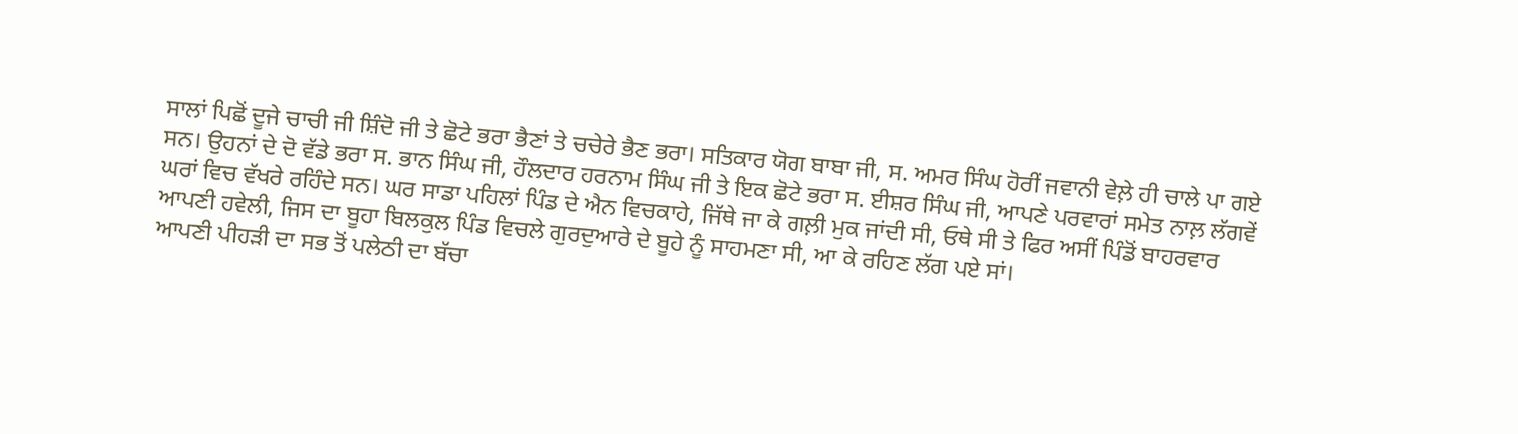ਸਾਲਾਂ ਪਿਛੋਂ ਦੂਜੇ ਚਾਚੀ ਜੀ ਸ਼ਿੰਦੋ ਜੀ ਤੇ ਛੋਟੇ ਭਰਾ ਭੈਣਾਂ ਤੇ ਚਚੇਰੇ ਭੈਣ ਭਰਾ। ਸਤਿਕਾਰ ਯੋਗ ਬਾਬਾ ਜੀ, ਸ. ਅਮਰ ਸਿੰਘ ਹੋਰੀਂ ਜਵਾਨੀ ਵੇਲ਼ੇ ਹੀ ਚਾਲੇ ਪਾ ਗਏ ਸਨ। ਉਹਨਾਂ ਦੇ ਦੋ ਵੱਡੇ ਭਰਾ ਸ. ਭਾਨ ਸਿੰਘ ਜੀ, ਹੌਲਦਾਰ ਹਰਨਾਮ ਸਿੰਘ ਜੀ ਤੇ ਇਕ ਛੋਟੇ ਭਰਾ ਸ. ਈਸ਼ਰ ਸਿੰਘ ਜੀ, ਆਪਣੇ ਪਰਵਾਰਾਂ ਸਮੇਤ ਨਾਲ਼ ਲੱਗਵੇਂ ਘਰਾਂ ਵਿਚ ਵੱਖਰੇ ਰਹਿੰਦੇ ਸਨ। ਘਰ ਸਾਡਾ ਪਹਿਲਾਂ ਪਿੰਡ ਦੇ ਐਨ ਵਿਚਕਾਹੇ, ਜਿੱਥੇ ਜਾ ਕੇ ਗਲ਼ੀ ਮੁਕ ਜਾਂਦੀ ਸੀ, ਓਥੇ ਸੀ ਤੇ ਫਿਰ ਅਸੀਂ ਪਿੰਡੋਂ ਬਾਹਰਵਾਰ ਆਪਣੀ ਹਵੇਲੀ, ਜਿਸ ਦਾ ਬੂਹਾ ਬਿਲਕੁਲ ਪਿੰਡ ਵਿਚਲੇ ਗੁਰਦੁਆਰੇ ਦੇ ਬੂਹੇ ਨੂੰ ਸਾਹਮਣਾ ਸੀ, ਆ ਕੇ ਰਹਿਣ ਲੱਗ ਪਏ ਸਾਂ।
ਆਪਣੀ ਪੀਹੜੀ ਦਾ ਸਭ ਤੋਂ ਪਲੇਠੀ ਦਾ ਬੱਚਾ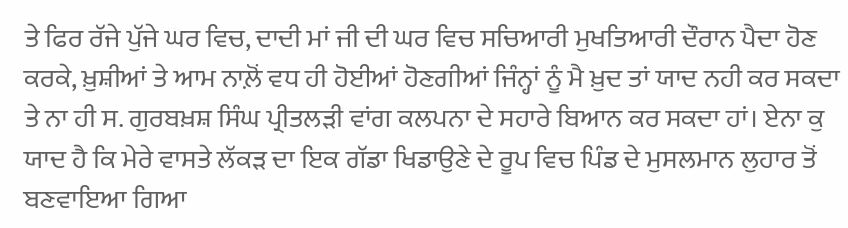ਤੇ ਫਿਰ ਰੱਜੇ ਪੁੱਜੇ ਘਰ ਵਿਚ, ਦਾਦੀ ਮਾਂ ਜੀ ਦੀ ਘਰ ਵਿਚ ਸਚਿਆਰੀ ਮੁਖਤਿਆਰੀ ਦੌਰਾਨ ਪੈਦਾ ਹੋਣ ਕਰਕੇ, ਖ਼ੁਸ਼ੀਆਂ ਤੇ ਆਮ ਨਾਲ਼ੋਂ ਵਧ ਹੀ ਹੋਈਆਂ ਹੋਣਗੀਆਂ ਜਿੰਨ੍ਹਾਂ ਨੂੰ ਮੈ ਖ਼ੁਦ ਤਾਂ ਯਾਦ ਨਹੀ ਕਰ ਸਕਦਾ ਤੇ ਨਾ ਹੀ ਸ. ਗੁਰਬਖ਼ਸ਼ ਸਿੰਘ ਪ੍ਰੀਤਲੜੀ ਵਾਂਗ ਕਲਪਨਾ ਦੇ ਸਹਾਰੇ ਬਿਆਨ ਕਰ ਸਕਦਾ ਹਾਂ। ਏਨਾ ਕੁ ਯਾਦ ਹੈ ਕਿ ਮੇਰੇ ਵਾਸਤੇ ਲੱਕੜ ਦਾ ਇਕ ਗੱਡਾ ਖਿਡਾਉਣੇ ਦੇ ਰੂਪ ਵਿਚ ਪਿੰਡ ਦੇ ਮੁਸਲਮਾਨ ਲੁਹਾਰ ਤੋਂ ਬਣਵਾਇਆ ਗਿਆ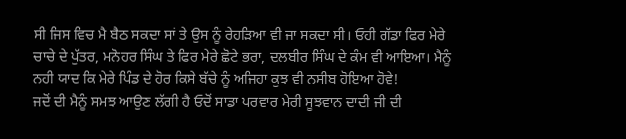ਸੀ ਜਿਸ ਵਿਚ ਮੈ ਬੈਠ ਸਕਦਾ ਸਾਂ ਤੇ ਉਸ ਨੂੰ ਰੇਹੜਿਆ ਵੀ ਜਾ ਸਕਦਾ ਸੀ। ਓਹੀ ਗੱਡਾ ਫਿਰ ਮੇਰੇ ਚਾਚੇ ਦੇ ਪੁੱਤਰ, ਮਨੋਹਰ ਸਿੰਘ ਤੇ ਫਿਰ ਮੇਰੇ ਛੋਟੇ ਭਰਾ, ਦਲਬੀਰ ਸਿੰਘ ਦੇ ਕੰਮ ਵੀ ਆਇਆ। ਮੈਨੂੰ ਨਹੀ ਯਾਦ ਕਿ ਮੇਰੇ ਪਿੰਡ ਦੇ ਹੋਰ ਕਿਸੇ ਬੱਚੇ ਨੂੰ ਅਜਿਹਾ ਕੁਝ ਵੀ ਨਸੀਬ ਹੋਇਆ ਹੋਵੇ!
ਜਦੋਂ ਦੀ ਮੈਨੂੰ ਸਮਝ ਆਉਣ ਲੱਗੀ ਹੈ ਓਦੋਂ ਸਾਡਾ ਪਰਵਾਰ ਮੇਰੀ ਸੂਝਵਾਨ ਦਾਦੀ ਜੀ ਦੀ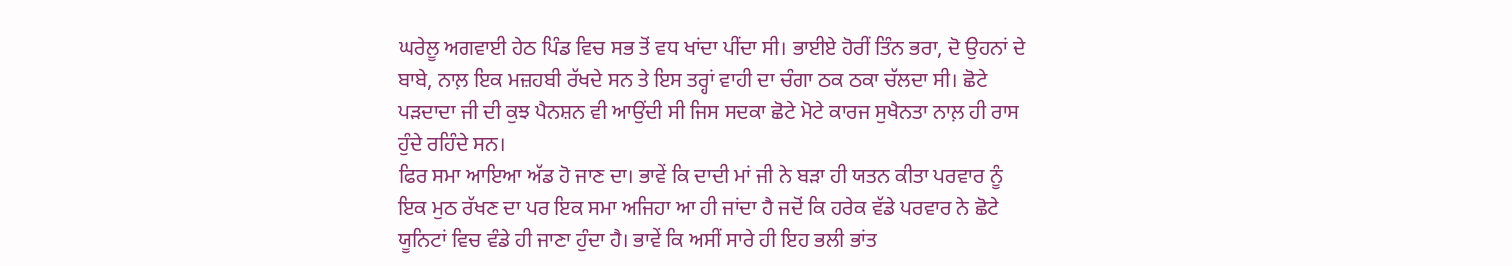ਘਰੇਲੂ ਅਗਵਾਈ ਹੇਠ ਪਿੰਡ ਵਿਚ ਸਭ ਤੋਂ ਵਧ ਖਾਂਦਾ ਪੀਂਦਾ ਸੀ। ਭਾਈਏ ਹੋਰੀਂ ਤਿੰਨ ਭਰਾ, ਦੋ ਉਹਨਾਂ ਦੇ ਬਾਬੇ, ਨਾਲ਼ ਇਕ ਮਜ਼ਹਬੀ ਰੱਖਦੇ ਸਨ ਤੇ ਇਸ ਤਰ੍ਹਾਂ ਵਾਹੀ ਦਾ ਚੰਗਾ ਠਕ ਠਕਾ ਚੱਲਦਾ ਸੀ। ਛੋਟੇ ਪੜਦਾਦਾ ਜੀ ਦੀ ਕੁਝ ਪੈਨਸ਼ਨ ਵੀ ਆਉਂਦੀ ਸੀ ਜਿਸ ਸਦਕਾ ਛੋਟੇ ਮੋਟੇ ਕਾਰਜ ਸੁਖੈਨਤਾ ਨਾਲ਼ ਹੀ ਰਾਸ ਹੁੰਦੇ ਰਹਿੰਦੇ ਸਨ।
ਫਿਰ ਸਮਾ ਆਇਆ ਅੱਡ ਹੋ ਜਾਣ ਦਾ। ਭਾਵੇਂ ਕਿ ਦਾਦੀ ਮਾਂ ਜੀ ਨੇ ਬੜਾ ਹੀ ਯਤਨ ਕੀਤਾ ਪਰਵਾਰ ਨੂੰ ਇਕ ਮੁਠ ਰੱਖਣ ਦਾ ਪਰ ਇਕ ਸਮਾ ਅਜਿਹਾ ਆ ਹੀ ਜਾਂਦਾ ਹੈ ਜਦੋਂ ਕਿ ਹਰੇਕ ਵੱਡੇ ਪਰਵਾਰ ਨੇ ਛੋਟੇ ਯੂਨਿਟਾਂ ਵਿਚ ਵੰਡੇ ਹੀ ਜਾਣਾ ਹੁੰਦਾ ਹੈ। ਭਾਵੇਂ ਕਿ ਅਸੀਂ ਸਾਰੇ ਹੀ ਇਹ ਭਲੀ ਭਾਂਤ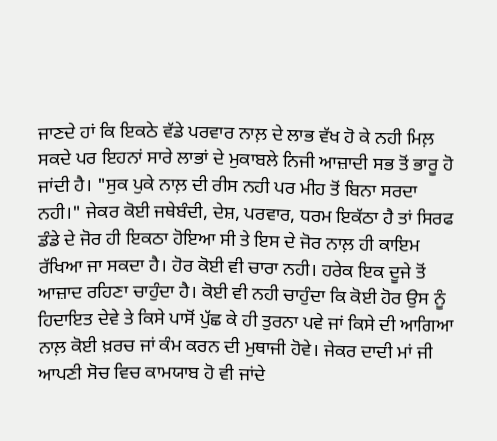ਜਾਣਦੇ ਹਾਂ ਕਿ ਇਕਠੇ ਵੱਡੇ ਪਰਵਾਰ ਨਾਲ਼ ਦੇ ਲਾਭ ਵੱਖ ਹੋ ਕੇ ਨਹੀ ਮਿਲ਼ ਸਕਦੇ ਪਰ ਇਹਨਾਂ ਸਾਰੇ ਲਾਭਾਂ ਦੇ ਮੁਕਾਬਲੇ ਨਿਜੀ ਆਜ਼ਾਦੀ ਸਭ ਤੋਂ ਭਾਰੂ ਹੋ ਜਾਂਦੀ ਹੈ। "ਸੁਕ ਪੁਕੇ ਨਾਲ਼ ਦੀ ਰੀਸ ਨਹੀ ਪਰ ਮੀਹ ਤੋਂ ਬਿਨਾ ਸਰਦਾ ਨਹੀ।" ਜੇਕਰ ਕੋਈ ਜਥੇਬੰਦੀ, ਦੇਸ਼, ਪਰਵਾਰ, ਧਰਮ ਇਕੱਠਾ ਹੈ ਤਾਂ ਸਿਰਫ ਡੰਡੇ ਦੇ ਜੋਰ ਹੀ ਇਕਠਾ ਹੋਇਆ ਸੀ ਤੇ ਇਸ ਦੇ ਜੋਰ ਨਾਲ਼ ਹੀ ਕਾਇਮ ਰੱਖਿਆ ਜਾ ਸਕਦਾ ਹੈ। ਹੋਰ ਕੋਈ ਵੀ ਚਾਰਾ ਨਹੀ। ਹਰੇਕ ਇਕ ਦੂਜੇ ਤੋਂ ਆਜ਼ਾਦ ਰਹਿਣਾ ਚਾਹੁੰਦਾ ਹੈ। ਕੋਈ ਵੀ ਨਹੀ ਚਾਹੁੰਦਾ ਕਿ ਕੋਈ ਹੋਰ ਉਸ ਨੂੰ ਹਿਦਾਇਤ ਦੇਵੇ ਤੇ ਕਿਸੇ ਪਾਸੋਂ ਪੁੱਛ ਕੇ ਹੀ ਤੁਰਨਾ ਪਵੇ ਜਾਂ ਕਿਸੇ ਦੀ ਆਗਿਆ ਨਾਲ਼ ਕੋਈ ਖ਼ਰਚ ਜਾਂ ਕੰਮ ਕਰਨ ਦੀ ਮੁਥਾਜੀ ਹੋਵੇ। ਜੇਕਰ ਦਾਦੀ ਮਾਂ ਜੀ ਆਪਣੀ ਸੋਚ ਵਿਚ ਕਾਮਯਾਬ ਹੋ ਵੀ ਜਾਂਦੇ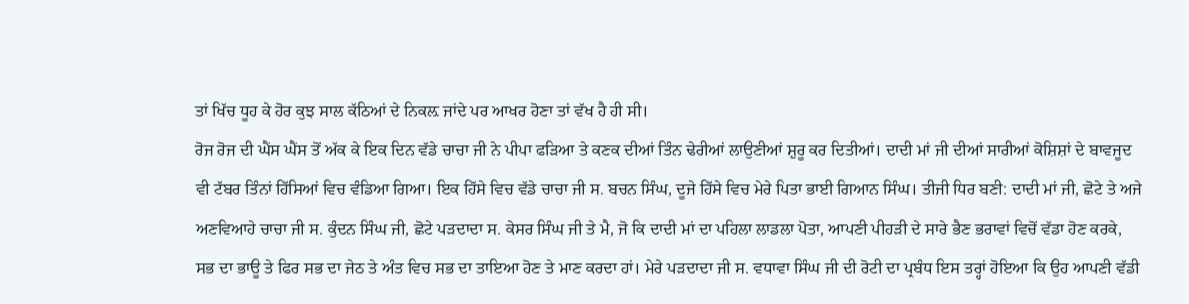ਤਾਂ ਖਿੱਚ ਧੂਹ ਕੇ ਹੋਰ ਕੁਝ ਸਾਲ ਕੱਠਿਆਂ ਦੇ ਨਿਕਲ਼ ਜਾਂਦੇ ਪਰ ਆਖਰ ਹੋਣਾ ਤਾਂ ਵੱਖ ਹੈ ਹੀ ਸੀ।
ਰੋਜ ਰੋਜ ਦੀ ਘੈਂਸ ਘੈਂਸ ਤੋਂ ਅੱਕ ਕੇ ਇਕ ਦਿਨ ਵੱਡੇ ਚਾਚਾ ਜੀ ਨੇ ਪੀਪਾ ਫੜਿਆ ਤੇ ਕਣਕ ਦੀਆਂ ਤਿੰਨ ਢੇਰੀਆਂ ਲਾਉਣੀਆਂ ਸ਼ੁਰੂ ਕਰ ਦਿਤੀਆਂ। ਦਾਦੀ ਮਾਂ ਜੀ ਦੀਆਂ ਸਾਰੀਆਂ ਕੋਸ਼ਿਸ਼ਾਂ ਦੇ ਬਾਵਜੂਦ ਵੀ ਟੱਬਰ ਤਿੰਨਾਂ ਹਿੱਸਿਆਂ ਵਿਚ ਵੰਡਿਆ ਗਿਆ। ਇਕ ਹਿੱਸੇ ਵਿਚ ਵੱਡੇ ਚਾਚਾ ਜੀ ਸ. ਬਚਨ ਸਿੰਘ, ਦੂਜੇ ਹਿੱਸੇ ਵਿਚ ਮੇਰੇ ਪਿਤਾ ਭਾਈ ਗਿਆਨ ਸਿੰਘ। ਤੀਜੀ ਧਿਰ ਬਣੀ: ਦਾਦੀ ਮਾਂ ਜੀ, ਛੋਟੇ ਤੇ ਅਜੇ ਅਣਵਿਆਹੇ ਚਾਚਾ ਜੀ ਸ. ਕੁੰਦਨ ਸਿੰਘ ਜੀ, ਛੋਟੇ ਪੜਦਾਦਾ ਸ. ਕੇਸਰ ਸਿੰਘ ਜੀ ਤੇ ਮੈ, ਜੋ ਕਿ ਦਾਦੀ ਮਾਂ ਦਾ ਪਹਿਲਾ ਲਾਡਲਾ ਪੋਤਾ, ਆਪਣੀ ਪੀਹੜੀ ਦੇ ਸਾਰੇ ਭੈਣ ਭਰਾਵਾਂ ਵਿਚੋਂ ਵੱਡਾ ਹੋਣ ਕਰਕੇ, ਸਭ ਦਾ ਭਾਊ ਤੇ ਫਿਰ ਸਭ ਦਾ ਜੇਠ ਤੇ ਅੰਤ ਵਿਚ ਸਭ ਦਾ ਤਾਇਆ ਹੋਣ ਤੇ ਮਾਣ ਕਰਦਾ ਹਾਂ। ਮੇਰੇ ਪੜਦਾਦਾ ਜੀ ਸ. ਵਧਾਵਾ ਸਿੰਘ ਜੀ ਦੀ ਰੋਟੀ ਦਾ ਪ੍ਰਬੰਧ ਇਸ ਤਰ੍ਹਾਂ ਹੋਇਆ ਕਿ ਉਹ ਆਪਣੀ ਵੱਡੀ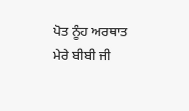ਪੋਤ ਨੂੰਹ ਅਰਥਾਤ ਮੇਰੇ ਬੀਬੀ ਜੀ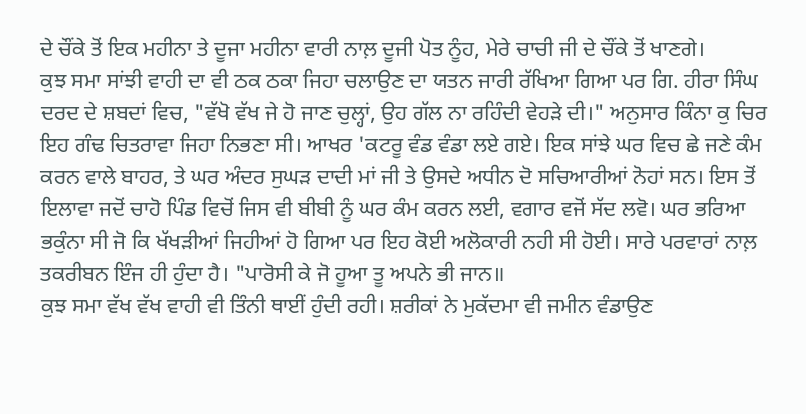ਦੇ ਚੌਂਕੇ ਤੋਂ ਇਕ ਮਹੀਨਾ ਤੇ ਦੂਜਾ ਮਹੀਨਾ ਵਾਰੀ ਨਾਲ਼ ਦੂਜੀ ਪੋਤ ਨੂੰਹ, ਮੇਰੇ ਚਾਚੀ ਜੀ ਦੇ ਚੌਂਕੇ ਤੋਂ ਖਾਣਗੇ।
ਕੁਝ ਸਮਾ ਸਾਂਝੀ ਵਾਹੀ ਦਾ ਵੀ ਠਕ ਠਕਾ ਜਿਹਾ ਚਲਾਉਣ ਦਾ ਯਤਨ ਜਾਰੀ ਰੱਖਿਆ ਗਿਆ ਪਰ ਗਿ. ਹੀਰਾ ਸਿੰਘ ਦਰਦ ਦੇ ਸ਼ਬਦਾਂ ਵਿਚ, "ਵੱਖੋ ਵੱਖ ਜੇ ਹੋ ਜਾਣ ਚੁਲ੍ਹਾਂ, ਉਹ ਗੱਲ ਨਾ ਰਹਿੰਦੀ ਵੇਹੜੇ ਦੀ।" ਅਨੁਸਾਰ ਕਿੰਨਾ ਕੁ ਚਿਰ ਇਹ ਗੰਢ ਚਿਤਰਾਵਾ ਜਿਹਾ ਨਿਭਣਾ ਸੀ। ਆਖਰ 'ਕਟਰੂ ਵੰਡ ਵੰਡਾ ਲਏ ਗਏ। ਇਕ ਸਾਂਝੇ ਘਰ ਵਿਚ ਛੇ ਜਣੇ ਕੰਮ ਕਰਨ ਵਾਲੇ ਬਾਹਰ, ਤੇ ਘਰ ਅੰਦਰ ਸੁਘੜ ਦਾਦੀ ਮਾਂ ਜੀ ਤੇ ਉਸਦੇ ਅਧੀਨ ਦੋ ਸਚਿਆਰੀਆਂ ਨੋਹਾਂ ਸਨ। ਇਸ ਤੋਂ ਇਲਾਵਾ ਜਦੋਂ ਚਾਹੋ ਪਿੰਡ ਵਿਚੋਂ ਜਿਸ ਵੀ ਬੀਬੀ ਨੂੰ ਘਰ ਕੰਮ ਕਰਨ ਲਈ, ਵਗਾਰ ਵਜੋਂ ਸੱਦ ਲਵੋ। ਘਰ ਭਰਿਆ ਭਕੁੰਨਾ ਸੀ ਜੋ ਕਿ ਖੱਖੜੀਆਂ ਜਿਹੀਆਂ ਹੋ ਗਿਆ ਪਰ ਇਹ ਕੋਈ ਅਲੋਕਾਰੀ ਨਹੀ ਸੀ ਹੋਈ। ਸਾਰੇ ਪਰਵਾਰਾਂ ਨਾਲ਼ ਤਕਰੀਬਨ ਇੰਜ ਹੀ ਹੁੰਦਾ ਹੈ। "ਪਾਰੋਸੀ ਕੇ ਜੋ ਹੂਆ ਤੂ ਅਪਨੇ ਭੀ ਜਾਨ॥
ਕੁਝ ਸਮਾ ਵੱਖ ਵੱਖ ਵਾਹੀ ਵੀ ਤਿੰਨੀ ਥਾਈਂ ਹੁੰਦੀ ਰਹੀ। ਸ਼ਰੀਕਾਂ ਨੇ ਮੁਕੱਦਮਾ ਵੀ ਜਮੀਨ ਵੰਡਾਉਣ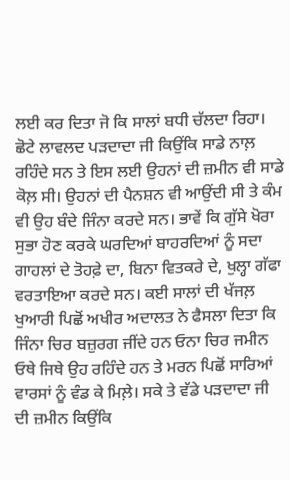ਲਈ ਕਰ ਦਿਤਾ ਜੋ ਕਿ ਸਾਲਾਂ ਬਧੀ ਚੱਲਦਾ ਰਿਹਾ। ਛੋਟੇ ਲਾਵਲਦ ਪੜਦਾਦਾ ਜੀ ਕਿਉਂਕਿ ਸਾਡੇ ਨਾਲ਼ ਰਹਿੰਦੇ ਸਨ ਤੇ ਇਸ ਲਈ ਉਹਨਾਂ ਦੀ ਜ਼ਮੀਨ ਵੀ ਸਾਡੇ ਕੋਲ਼ ਸੀ। ਉਹਨਾਂ ਦੀ ਪੈਨਸ਼ਨ ਵੀ ਆਉਂਦੀ ਸੀ ਤੇ ਕੰਮ ਵੀ ਉਹ ਬੰਦੇ ਜਿੰਨਾ ਕਰਦੇ ਸਨ। ਭਾਵੇਂ ਕਿ ਗੁੱਸੇ ਖੋਰਾ ਸੁਭਾ ਹੋਣ ਕਰਕੇ ਘਰਦਿਆਂ ਬਾਹਰਦਿਆਂ ਨੂੰ ਸਦਾ ਗਾਹਲਾਂ ਦੇ ਤੋਹਫ਼ੇ ਦਾ, ਬਿਨਾ ਵਿਤਕਰੇ ਦੇ, ਖੁਲ੍ਹਾ ਗੱਫਾ ਵਰਤਾਇਆ ਕਰਦੇ ਸਨ। ਕਈ ਸਾਲਾਂ ਦੀ ਖੱਜਲ਼ ਖੁਆਰੀ ਪਿਛੋਂ ਅਖੀਰ ਅਦਾਲਤ ਨੇ ਫੈਸਲਾ ਦਿਤਾ ਕਿ ਜਿੰਨਾ ਚਿਰ ਬਜ਼ੁਰਗ ਜੀਂਦੇ ਹਨ ਓਨਾ ਚਿਰ ਜਮੀਨ ਓਥੇ ਜਿਥੇ ਉਹ ਰਹਿੰਦੇ ਹਨ ਤੇ ਮਰਨ ਪਿਛੋਂ ਸਾਰਿਆਂ ਵਾਰਸਾਂ ਨੂੰ ਵੰਡ ਕੇ ਮਿਲ਼ੇ। ਸਕੇ ਤੇ ਵੱਡੇ ਪੜਦਾਦਾ ਜੀ ਦੀ ਜ਼ਮੀਨ ਕਿਉਂਕਿ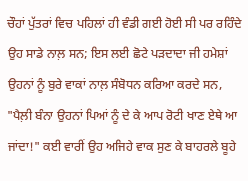ਚੌਹਾਂ ਪੁੱਤਰਾਂ ਵਿਚ ਪਹਿਲਾਂ ਹੀ ਵੰਡੀ ਗਈ ਹੋਈ ਸੀ ਪਰ ਰਹਿੰਦੇ ਉਹ ਸਾਡੇ ਨਾਲ਼ ਸਨ; ਇਸ ਲਈ ਛੋਟੇ ਪੜਦਾਦਾ ਜੀ ਹਮੇਸ਼ਾਂ ਉਹਨਾਂ ਨੂੰ ਬੁਰੇ ਵਾਕਾਂ ਨਾਲ਼ ਸੰਬੋਧਨ ਕਰਿਆ ਕਰਦੇ ਸਨ, "ਪੈਲ਼ੀ ਬੰਨਾ ਉਹਨਾਂ ਪਿਆਂ ਨੂੰ ਦੇ ਕੇ ਆਪ ਰੋਟੀ ਖਾਣ ਏਥੇ ਆ ਜਾਂਦਾ!" ਕਈ ਵਾਰੀਂ ਉਹ ਅਜਿਹੇ ਵਾਕ ਸੁਣ ਕੇ ਬਾਹਰਲੇ ਬੂਹੇ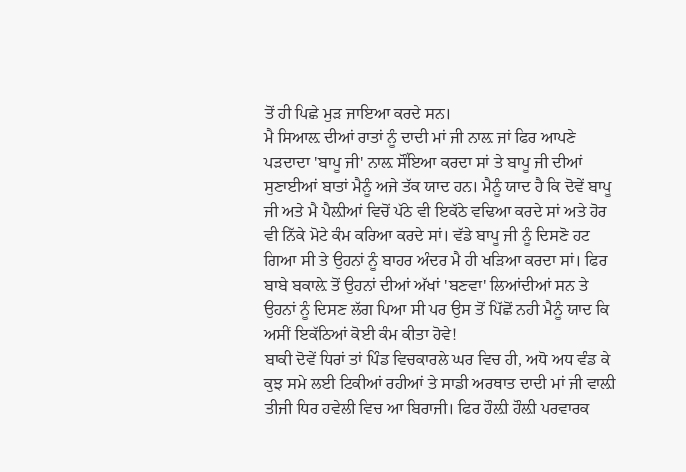ਤੋਂ ਹੀ ਪਿਛੇ ਮੁੜ ਜਾਇਆ ਕਰਦੇ ਸਨ।
ਮੈ ਸਿਆਲ਼ ਦੀਆਂ ਰਾਤਾਂ ਨੂੰ ਦਾਦੀ ਮਾਂ ਜੀ ਨਾਲ਼ ਜਾਂ ਫਿਰ ਆਪਣੇ ਪੜਦਾਦਾ 'ਬਾਪੂ ਜੀ' ਨਾਲ਼ ਸੌਂਇਆ ਕਰਦਾ ਸਾਂ ਤੇ ਬਾਪੂ ਜੀ ਦੀਆਂ ਸੁਣਾਈਆਂ ਬਾਤਾਂ ਮੈਨੂੰ ਅਜੇ ਤੱਕ ਯਾਦ ਹਨ। ਮੈਨੂੰ ਯਾਦ ਹੈ ਕਿ ਦੋਵੇਂ ਬਾਪੂ ਜੀ ਅਤੇ ਮੈ ਪੈਲ਼ੀਆਂ ਵਿਚੋਂ ਪੱਠੇ ਵੀ ਇਕੱਠੇ ਵਢਿਆ ਕਰਦੇ ਸਾਂ ਅਤੇ ਹੋਰ ਵੀ ਨਿੱਕੇ ਮੋਟੇ ਕੰਮ ਕਰਿਆ ਕਰਦੇ ਸਾਂ। ਵੱਡੇ ਬਾਪੂ ਜੀ ਨੂੰ ਦਿਸਣੋ ਹਟ ਗਿਆ ਸੀ ਤੇ ਉਹਨਾਂ ਨੂੰ ਬਾਹਰ ਅੰਦਰ ਮੈ ਹੀ ਖੜਿਆ ਕਰਦਾ ਸਾਂ। ਫਿਰ ਬਾਬੇ ਬਕਾਲ਼ੇ ਤੋਂ ਉਹਨਾਂ ਦੀਆਂ ਅੱਖਾਂ 'ਬਣਵਾ' ਲਿਆਂਦੀਆਂ ਸਨ ਤੇ ਉਹਨਾਂ ਨੂੰ ਦਿਸਣ ਲੱਗ ਪਿਆ ਸੀ ਪਰ ਉਸ ਤੋਂ ਪਿੱਛੋਂ ਨਹੀ ਮੈਨੂੰ ਯਾਦ ਕਿ ਅਸੀਂ ਇਕੱਠਿਆਂ ਕੋਈ ਕੰਮ ਕੀਤਾ ਹੋਵੇ!
ਬਾਕੀ ਦੋਵੇਂ ਧਿਰਾਂ ਤਾਂ ਪਿੰਡ ਵਿਚਕਾਰਲੇ ਘਰ ਵਿਚ ਹੀ, ਅਧੋ ਅਧ ਵੰਡ ਕੇ ਕੁਝ ਸਮੇ ਲਈ ਟਿਕੀਆਂ ਰਹੀਆਂ ਤੇ ਸਾਡੀ ਅਰਥਾਤ ਦਾਦੀ ਮਾਂ ਜੀ ਵਾਲ਼ੀ ਤੀਜੀ ਧਿਰ ਹਵੇਲੀ ਵਿਚ ਆ ਬਿਰਾਜੀ। ਫਿਰ ਹੌਲ਼ੀ ਹੌਲ਼ੀ ਪਰਵਾਰਕ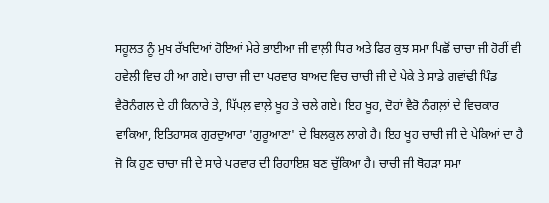ਸਹੂਲਤ ਨੂੰ ਮੁਖ ਰੱਖਦਿਆਂ ਹੋਇਆਂ ਮੇਰੇ ਭਾਈਆ ਜੀ ਵਾਲ਼ੀ ਧਿਰ ਅਤੇ ਫਿਰ ਕੁਝ ਸਮਾ ਪਿਛੋਂ ਚਾਚਾ ਜੀ ਹੋਰੀਂ ਵੀ ਹਵੇਲੀ ਵਿਚ ਹੀ ਆ ਗਏ। ਚਾਚਾ ਜੀ ਦਾ ਪਰਵਾਰ ਬਾਅਦ ਵਿਚ ਚਾਚੀ ਜੀ ਦੇ ਪੇਕੇ ਤੇ ਸਾਡੇ ਗਵਾਂਢੀ ਪਿੰਡ ਵੈਰੋਨੰਗਲ ਦੇ ਹੀ ਕਿਨਾਰੇ ਤੇ, ਪਿੱਪਲ਼ ਵਾਲ਼ੇ ਖੂਹ ਤੇ ਚਲੇ ਗਏ। ਇਹ ਖੂਹ, ਦੋਹਾਂ ਵੈਰੋ ਨੰਗਲ਼ਾਂ ਦੇ ਵਿਚਕਾਰ ਵਾਕਿਆ, ਇਤਿਹਾਸਕ ਗੁਰਦੁਆਰਾ 'ਗੁਰੂਆਣਾ' ਦੇ ਬਿਲਕੁਲ ਲਾਗੇ ਹੈ। ਇਹ ਖੂਹ ਚਾਚੀ ਜੀ ਦੇ ਪੇਕਿਆਂ ਦਾ ਹੈ ਜੋ ਕਿ ਹੁਣ ਚਾਚਾ ਜੀ ਦੇ ਸਾਰੇ ਪਰਵਾਰ ਦੀ ਰਿਹਾਇਸ਼ ਬਣ ਚੁੱਕਿਆ ਹੈ। ਚਾਚੀ ਜੀ ਥੋਹੜਾ ਸਮਾ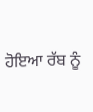ਹੋਇਆ ਰੱਬ ਨੂੰ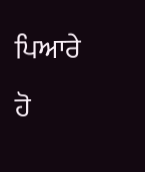ਪਿਆਰੇ ਹੋ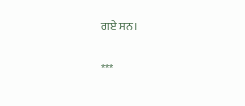ਗਏ ਸਨ।

***